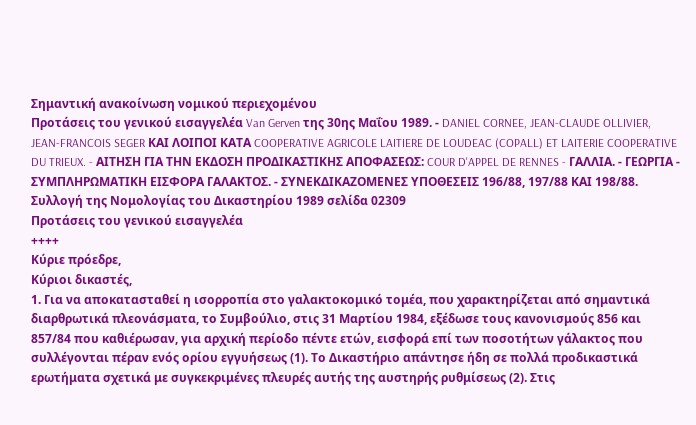Σημαντική ανακοίνωση νομικού περιεχομένου
Προτάσεις του γενικού εισαγγελέα Van Gerven της 30ης Μαΐου 1989. - DANIEL CORNEE, JEAN-CLAUDE OLLIVIER, JEAN-FRANCOIS SEGER ΚΑΙ ΛΟΙΠΟΙ ΚΑΤΑ COOPERATIVE AGRICOLE LAITIERE DE LOUDEAC (COPALL) ET LAITERIE COOPERATIVE DU TRIEUX. - ΑΙΤΗΣΗ ΓΙΑ ΤΗΝ ΕΚΔΟΣΗ ΠΡΟΔΙΚΑΣΤΙΚΗΣ ΑΠΟΦΑΣΕΩΣ: COUR D'APPEL DE RENNES - ΓΑΛΛΙΑ. - ΓΕΩΡΓΙΑ - ΣΥΜΠΛΗΡΩΜΑΤΙΚΗ ΕΙΣΦΟΡΑ ΓΑΛΑΚΤΟΣ. - ΣΥΝΕΚΔΙΚΑΖΟΜΕΝΕΣ ΥΠΟΘΕΣΕΙΣ 196/88, 197/88 ΚΑΙ 198/88.
Συλλογή της Νομολογίας του Δικαστηρίου 1989 σελίδα 02309
Προτάσεις του γενικού εισαγγελέα
++++
Κύριε πρόεδρε,
Κύριοι δικαστές,
1. Για να αποκατασταθεί η ισορροπία στο γαλακτοκομικό τομέα, που χαρακτηρίζεται από σημαντικά διαρθρωτικά πλεονάσματα, το Συμβούλιο, στις 31 Μαρτίου 1984, εξέδωσε τους κανονισμούς 856 και 857/84 που καθιέρωσαν, για αρχική περίοδο πέντε ετών, εισφορά επί των ποσοτήτων γάλακτος που συλλέγονται πέραν ενός ορίου εγγυήσεως (1). Το Δικαστήριο απάντησε ήδη σε πολλά προδικαστικά ερωτήματα σχετικά με συγκεκριμένες πλευρές αυτής της αυστηρής ρυθμίσεως (2). Στις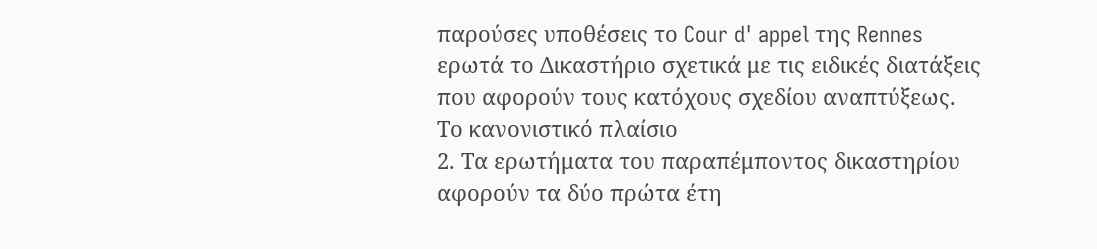παρούσες υποθέσεις το Cour d' appel της Rennes ερωτά το Δικαστήριο σχετικά με τις ειδικές διατάξεις που αφορούν τους κατόχους σχεδίου αναπτύξεως.
Το κανονιστικό πλαίσιο
2. Τα ερωτήματα του παραπέμποντος δικαστηρίου αφορούν τα δύο πρώτα έτη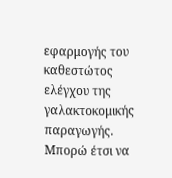εφαρμογής του καθεστώτος ελέγχου της γαλακτοκομικής παραγωγής. Μπορώ έτσι να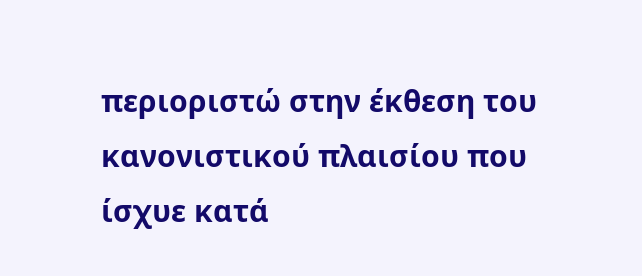περιοριστώ στην έκθεση του κανονιστικού πλαισίου που ίσχυε κατά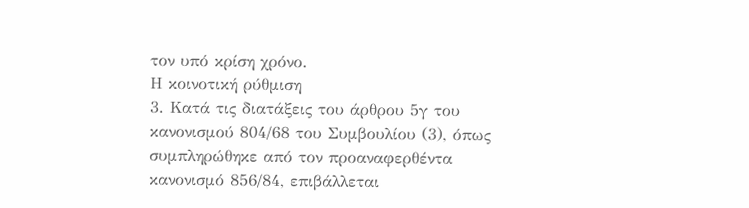τον υπό κρίση χρόνο.
Η κοινοτική ρύθμιση
3. Κατά τις διατάξεις του άρθρου 5γ του κανονισμού 804/68 του Συμβουλίου (3), όπως συμπληρώθηκε από τον προαναφερθέντα κανονισμό 856/84, επιβάλλεται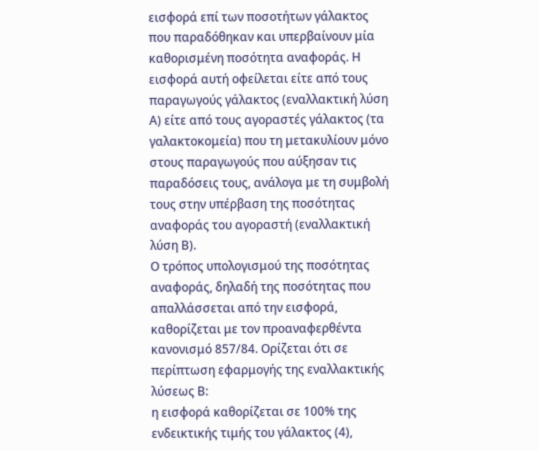εισφορά επί των ποσοτήτων γάλακτος που παραδόθηκαν και υπερβαίνουν μία καθορισμένη ποσότητα αναφοράς. Η εισφορά αυτή οφείλεται είτε από τους παραγωγούς γάλακτος (εναλλακτική λύση Α) είτε από τους αγοραστές γάλακτος (τα γαλακτοκομεία) που τη μετακυλίουν μόνο στους παραγωγούς που αύξησαν τις παραδόσεις τους, ανάλογα με τη συμβολή τους στην υπέρβαση της ποσότητας αναφοράς του αγοραστή (εναλλακτική λύση Β).
Ο τρόπος υπολογισμού της ποσότητας αναφοράς, δηλαδή της ποσότητας που απαλλάσσεται από την εισφορά, καθορίζεται με τον προαναφερθέντα κανονισμό 857/84. Ορίζεται ότι σε περίπτωση εφαρμογής της εναλλακτικής λύσεως Β:
η εισφορά καθορίζεται σε 100% της ενδεικτικής τιμής του γάλακτος (4),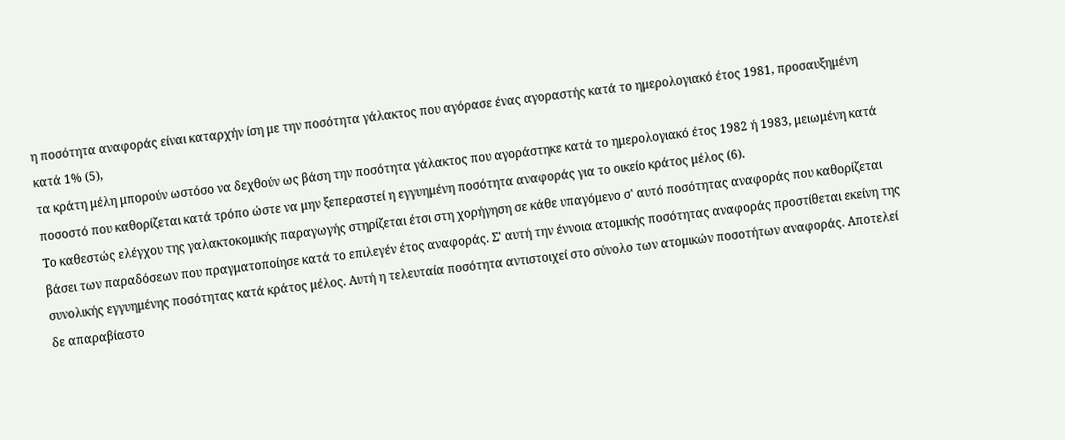η ποσότητα αναφοράς είναι καταρχήν ίση με την ποσότητα γάλακτος που αγόρασε ένας αγοραστής κατά το ημερολογιακό έτος 1981, προσαυξημένη κατά 1% (5),
τα κράτη μέλη μπορούν ωστόσο να δεχθούν ως βάση την ποσότητα γάλακτος που αγοράστηκε κατά το ημερολογιακό έτος 1982 ή 1983, μειωμένη κατά ποσοστό που καθορίζεται κατά τρόπο ώστε να μην ξεπεραστεί η εγγυημένη ποσότητα αναφοράς για το οικείο κράτος μέλος (6).
Το καθεστώς ελέγχου της γαλακτοκομικής παραγωγής στηρίζεται έτσι στη χορήγηση σε κάθε υπαγόμενο σ' αυτό ποσότητας αναφοράς που καθορίζεται βάσει των παραδόσεων που πραγματοποίησε κατά το επιλεγέν έτος αναφοράς. Σ' αυτή την έννοια ατομικής ποσότητας αναφοράς προστίθεται εκείνη της συνολικής εγγυημένης ποσότητας κατά κράτος μέλος. Αυτή η τελευταία ποσότητα αντιστοιχεί στο σύνολο των ατομικών ποσοτήτων αναφοράς. Αποτελεί δε απαραβίαστο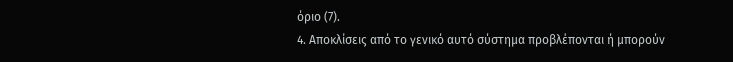όριο (7).
4. Αποκλίσεις από το γενικό αυτό σύστημα προβλέπονται ή μπορούν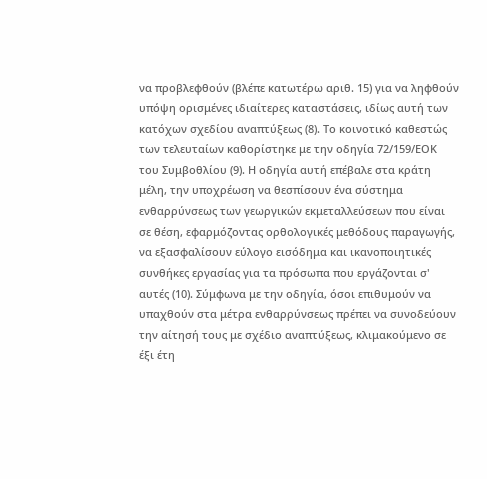να προβλεφθούν (βλέπε κατωτέρω αριθ. 15) για να ληφθούν υπόψη ορισμένες ιδιαίτερες καταστάσεις, ιδίως αυτή των κατόχων σχεδίου αναπτύξεως (8). Το κοινοτικό καθεστώς των τελευταίων καθορίστηκε με την οδηγία 72/159/ΕΟΚ του Συμβοθλίου (9). Η οδηγία αυτή επέβαλε στα κράτη μέλη, την υποχρέωση να θεσπίσουν ένα σύστημα ενθαρρύνσεως των γεωργικών εκμεταλλεύσεων που είναι σε θέση, εφαρμόζοντας ορθολογικές μεθόδους παραγωγής, να εξασφαλίσουν εύλογο εισόδημα και ικανοποιητικές συνθήκες εργασίας για τα πρόσωπα που εργάζονται σ' αυτές (10). Σύμφωνα με την οδηγία, όσοι επιθυμούν να υπαχθούν στα μέτρα ενθαρρύνσεως πρέπει να συνοδεύουν την αίτησή τους με σχέδιο αναπτύξεως, κλιμακούμενο σε έξι έτη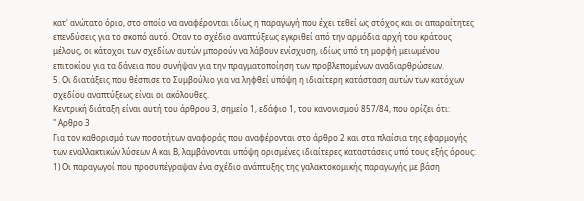κατ' ανώτατο όριο, στο οποίο να αναφέρονται ιδίως η παραγωγή που έχει τεθεί ως στόχος και οι απαραίτητες επενδύσεις για το σκοπό αυτό. Οταν το σχέδιο αναπτύξεως εγκριθεί από την αρμόδια αρχή του κράτους μέλους, οι κάτοχοι των σχεδίων αυτών μπορούν να λάβουν ενίσχυση, ιδίως υπό τη μορφή μειωμένου επιτοκίου για τα δάνεια που συνήψαν για την πραγματοποίηση των προβλεπομένων αναδιαρθρώσεων.
5. Οι διατάξεις που θέσπισε το Συμβούλιο για να ληφθεί υπόψη η ιδιαίτερη κατάσταση αυτών των κατόχων σχεδίου αναπτύξεως είναι οι ακόλουθες.
Κεντρική διάταξη είναι αυτή του άρθρου 3, σημείο 1, εδάφιο 1, του κανονισμού 857/84, που ορίζει ότι:
" Αρθρο 3
Για τον καθορισμό των ποσοτήτων αναφοράς που αναφέρονται στο άρθρο 2 και στα πλαίσια της εφαρμογής των εναλλακτικών λύσεων Α και Β, λαμβάνονται υπόψη ορισμένες ιδιαίτερες καταστάσεις υπό τους εξής όρους:
1) Οι παραγωγοί που προσυπέγραψαν ένα σχέδιο ανάπτυξης της γαλακτοκομικής παραγωγής με βάση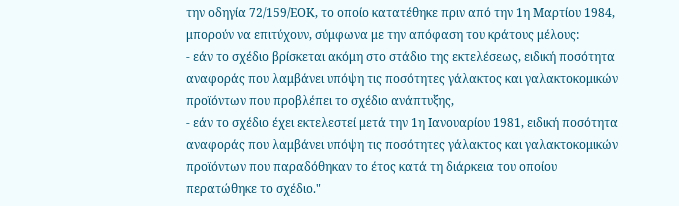την οδηγία 72/159/ΕΟΚ, το οποίο κατατέθηκε πριν από την 1η Μαρτίου 1984, μπορούν να επιτύχουν, σύμφωνα με την απόφαση του κράτους μέλους:
- εάν το σχέδιο βρίσκεται ακόμη στο στάδιο της εκτελέσεως, ειδική ποσότητα αναφοράς που λαμβάνει υπόψη τις ποσότητες γάλακτος και γαλακτοκομικών προϊόντων που προβλέπει το σχέδιο ανάπτυξης,
- εάν το σχέδιο έχει εκτελεστεί μετά την 1η Ιανουαρίου 1981, ειδική ποσότητα αναφοράς που λαμβάνει υπόψη τις ποσότητες γάλακτος και γαλακτοκομικών προϊόντων που παραδόθηκαν το έτος κατά τη διάρκεια του οποίου περατώθηκε το σχέδιο."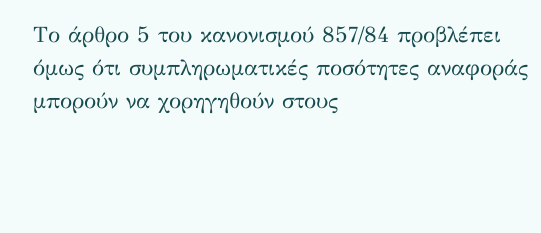Το άρθρο 5 του κανονισμού 857/84 προβλέπει όμως ότι συμπληρωματικές ποσότητες αναφοράς μπορούν να χορηγηθούν στους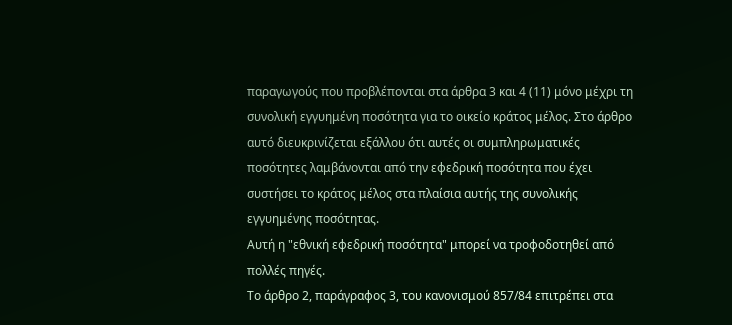παραγωγούς που προβλέπονται στα άρθρα 3 και 4 (11) μόνο μέχρι τη συνολική εγγυημένη ποσότητα για το οικείο κράτος μέλος. Στο άρθρο αυτό διευκρινίζεται εξάλλου ότι αυτές οι συμπληρωματικές ποσότητες λαμβάνονται από την εφεδρική ποσότητα που έχει συστήσει το κράτος μέλος στα πλαίσια αυτής της συνολικής εγγυημένης ποσότητας.
Αυτή η "εθνική εφεδρική ποσότητα" μπορεί να τροφοδοτηθεί από πολλές πηγές.
Το άρθρο 2, παράγραφος 3, του κανονισμού 857/84 επιτρέπει στα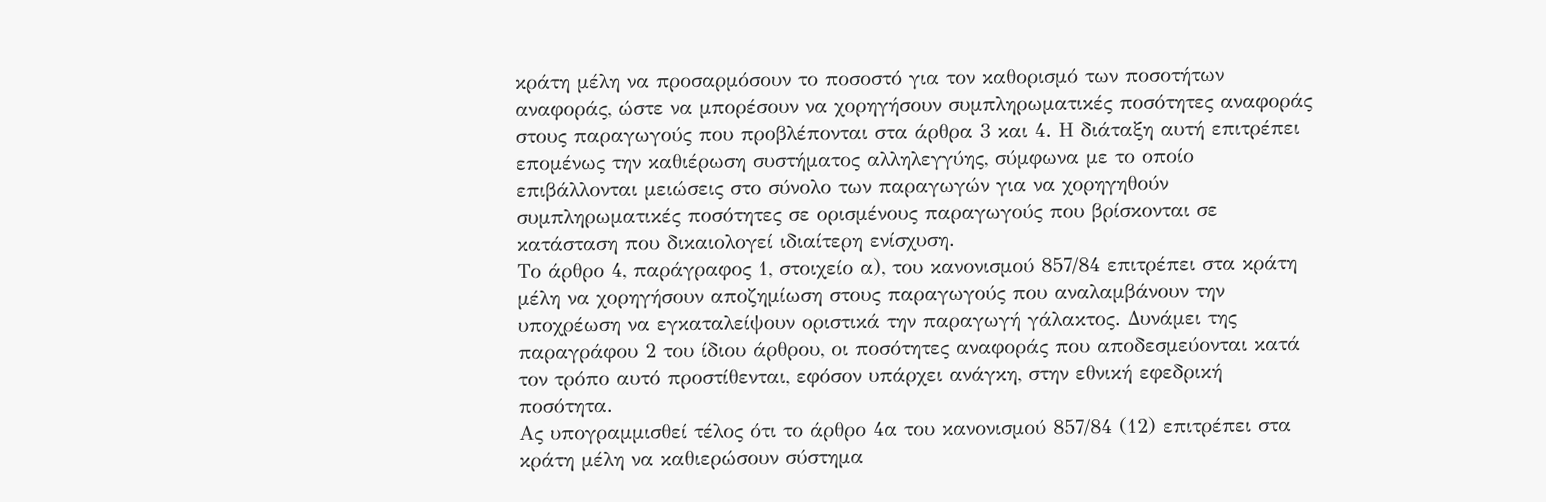κράτη μέλη να προσαρμόσουν το ποσοστό για τον καθορισμό των ποσοτήτων αναφοράς, ώστε να μπορέσουν να χορηγήσουν συμπληρωματικές ποσότητες αναφοράς στους παραγωγούς που προβλέπονται στα άρθρα 3 και 4. Η διάταξη αυτή επιτρέπει επομένως την καθιέρωση συστήματος αλληλεγγύης, σύμφωνα με το οποίο επιβάλλονται μειώσεις στο σύνολο των παραγωγών για να χορηγηθούν συμπληρωματικές ποσότητες σε ορισμένους παραγωγούς που βρίσκονται σε κατάσταση που δικαιολογεί ιδιαίτερη ενίσχυση.
Το άρθρο 4, παράγραφος 1, στοιχείο α), του κανονισμού 857/84 επιτρέπει στα κράτη μέλη να χορηγήσουν αποζημίωση στους παραγωγούς που αναλαμβάνουν την υποχρέωση να εγκαταλείψουν οριστικά την παραγωγή γάλακτος. Δυνάμει της παραγράφου 2 του ίδιου άρθρου, οι ποσότητες αναφοράς που αποδεσμεύονται κατά τον τρόπο αυτό προστίθενται, εφόσον υπάρχει ανάγκη, στην εθνική εφεδρική ποσότητα.
Ας υπογραμμισθεί τέλος ότι το άρθρο 4α του κανονισμού 857/84 (12) επιτρέπει στα κράτη μέλη να καθιερώσουν σύστημα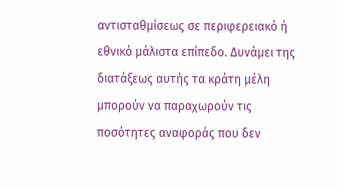αντισταθμίσεως σε περιφερειακό ή εθνικό μάλιστα επίπεδο. Δυνάμει της διατάξεως αυτής τα κράτη μέλη μπορούν να παραχωρούν τις ποσότητες αναφοράς που δεν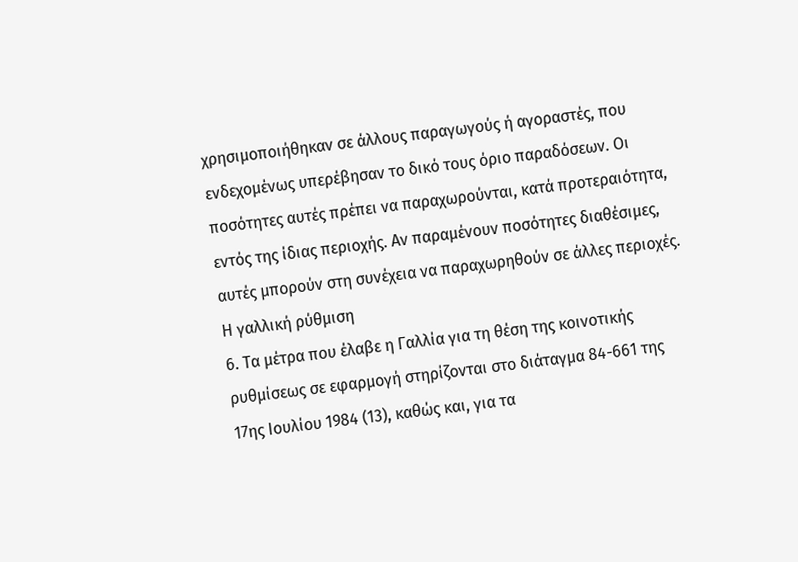χρησιμοποιήθηκαν σε άλλους παραγωγούς ή αγοραστές, που ενδεχομένως υπερέβησαν το δικό τους όριο παραδόσεων. Οι ποσότητες αυτές πρέπει να παραχωρούνται, κατά προτεραιότητα, εντός της ίδιας περιοχής. Αν παραμένουν ποσότητες διαθέσιμες, αυτές μπορούν στη συνέχεια να παραχωρηθούν σε άλλες περιοχές.
Η γαλλική ρύθμιση
6. Τα μέτρα που έλαβε η Γαλλία για τη θέση της κοινοτικής ρυθμίσεως σε εφαρμογή στηρίζονται στο διάταγμα 84-661 της 17ης Ιουλίου 1984 (13), καθώς και, για τα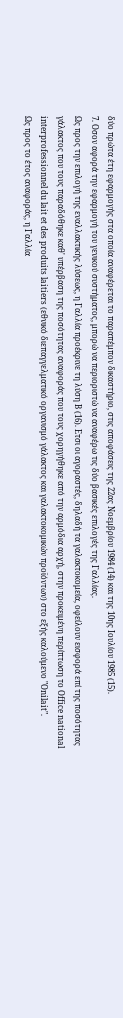δύο πρώτα έτη εφαρμογής στα οποία αναφέρεται το παραπέμπον δικαστήριο, στις αποφάσεις της 22ας Νοεμβρίου 1984 (14) και της 10ης Ιουλίου 1985 (15).
7. Οσον αφορά την εφαρμογή του γενικού συστήματος, μπορώ να περιοριστώ να αναφέρω τις δύο βασικές επιλογές της Γαλλίας.
Ως προς την επιλογή της εναλλακτικής λύσεως, η Γαλλία προέκρινε τη λύση Β (16). Ετσι οι αγοραστές, δηλαδή τα γαλακτοκομεία, οφείλουν εισφορά επί της ποσότητας γάλακτος που τους παραδόθηκε καθ' υπέρβαση της ποσότητας αναφοράς που τους χορηγήθηκε από την αρμόδια αρχή, στην προκειμένη περίπτωση το Οffice national interprofessionnel du lait et des produits laitiers (εθνικό διεπαγγελματικό οργανισμό γάλακτος και γαλακτοκομικών προϊόντων) στο εξής καλούμενο "Οnilait".
Ως προς το έτος αναφοράς, η Γαλλία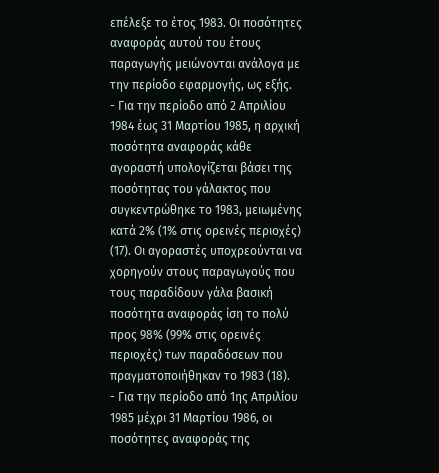επέλεξε το έτος 1983. Οι ποσότητες αναφοράς αυτού του έτους παραγωγής μειώνονται ανάλογα με την περίοδο εφαρμογής, ως εξής.
- Για την περίοδο από 2 Απριλίου 1984 έως 31 Μαρτίου 1985, η αρχική ποσότητα αναφοράς κάθε αγοραστή υπολογίζεται βάσει της ποσότητας του γάλακτος που συγκεντρώθηκε το 1983, μειωμένης κατά 2% (1% στις ορεινές περιοχές) (17). Οι αγοραστές υποχρεούνται να χορηγούν στους παραγωγούς που τους παραδίδουν γάλα βασική ποσότητα αναφοράς ίση το πολύ προς 98% (99% στις ορεινές περιοχές) των παραδόσεων που πραγματοποιήθηκαν το 1983 (18).
- Για την περίοδο από 1ης Απριλίου 1985 μέχρι 31 Μαρτίου 1986, οι ποσότητες αναφοράς της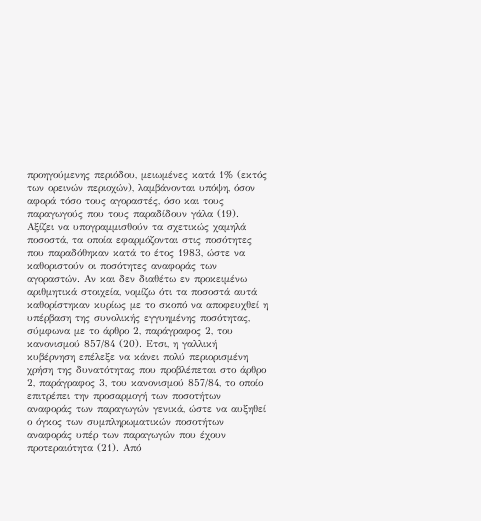προηγούμενης περιόδου, μειωμένες κατά 1% (εκτός των ορεινών περιοχών), λαμβάνονται υπόψη, όσον αφορά τόσο τους αγοραστές, όσο και τους παραγωγούς που τους παραδίδουν γάλα (19).
Αξίζει να υπογραμμισθούν τα σχετικώς χαμηλά ποσοστά, τα οποία εφαρμόζονται στις ποσότητες που παραδόθηκαν κατά το έτος 1983, ώστε να καθοριστούν οι ποσότητες αναφοράς των αγοραστών. Αν και δεν διαθέτω εν προκειμένω αριθμητικά στοιχεία, νομίζω ότι τα ποσοστά αυτά καθορίστηκαν κυρίως με το σκοπό να αποφευχθεί η υπέρβαση της συνολικής εγγυημένης ποσότητας, σύμφωνα με το άρθρο 2, παράγραφος 2, του κανονισμού 857/84 (20). Ετσι, η γαλλική κυβέρνηση επέλεξε να κάνει πολύ περιορισμένη χρήση της δυνατότητας που προβλέπεται στο άρθρο 2, παράγραφος 3, του κανονισμού 857/84, το οποίο επιτρέπει την προσαρμογή των ποσοτήτων αναφοράς των παραγωγών γενικά, ώστε να αυξηθεί ο όγκος των συμπληρωματικών ποσοτήτων αναφοράς υπέρ των παραγωγών που έχουν προτεραιότητα (21). Από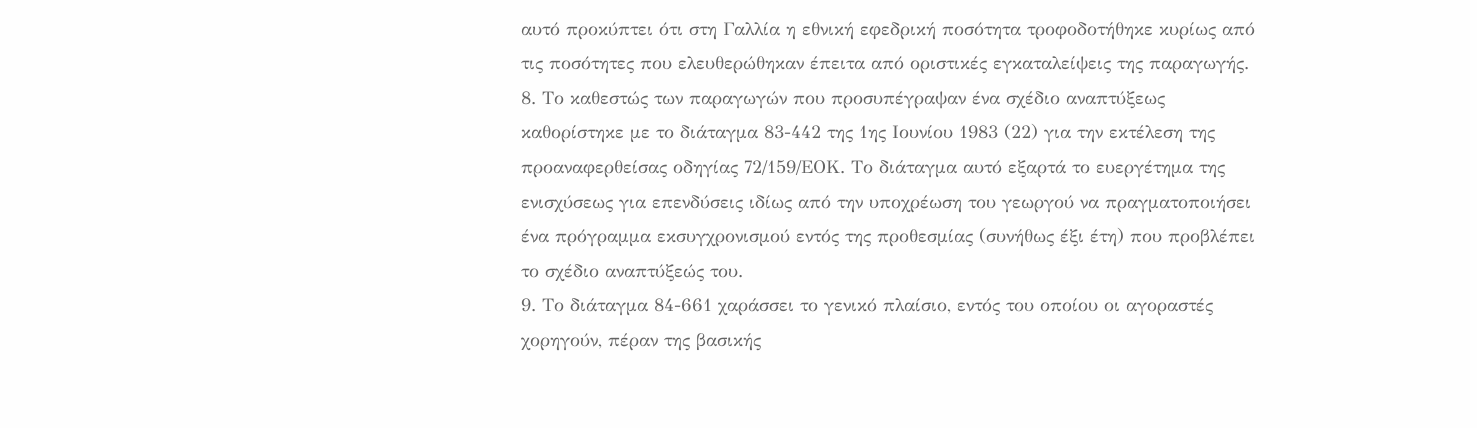αυτό προκύπτει ότι στη Γαλλία η εθνική εφεδρική ποσότητα τροφοδοτήθηκε κυρίως από τις ποσότητες που ελευθερώθηκαν έπειτα από οριστικές εγκαταλείψεις της παραγωγής.
8. Το καθεστώς των παραγωγών που προσυπέγραψαν ένα σχέδιο αναπτύξεως καθορίστηκε με το διάταγμα 83-442 της 1ης Ιουνίου 1983 (22) για την εκτέλεση της προαναφερθείσας οδηγίας 72/159/ΕΟΚ. Το διάταγμα αυτό εξαρτά το ευεργέτημα της ενισχύσεως για επενδύσεις ιδίως από την υποχρέωση του γεωργού να πραγματοποιήσει ένα πρόγραμμα εκσυγχρονισμού εντός της προθεσμίας (συνήθως έξι έτη) που προβλέπει το σχέδιο αναπτύξεώς του.
9. Το διάταγμα 84-661 χαράσσει το γενικό πλαίσιο, εντός του οποίου οι αγοραστές χορηγούν, πέραν της βασικής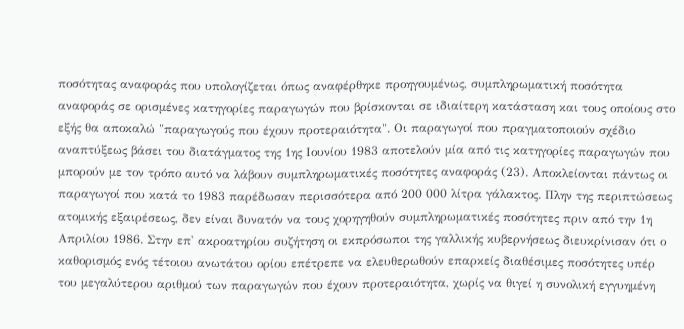ποσότητας αναφοράς που υπολογίζεται όπως αναφέρθηκε προηγουμένως, συμπληρωματική ποσότητα αναφοράς σε ορισμένες κατηγορίες παραγωγών που βρίσκονται σε ιδιαίτερη κατάσταση και τους οποίους στο εξής θα αποκαλώ "παραγωγούς που έχουν προτεραιότητα". Οι παραγωγοί που πραγματοποιούν σχέδιο αναπτύξεως βάσει του διατάγματος της 1ης Ιουνίου 1983 αποτελούν μία από τις κατηγορίες παραγωγών που μπορούν με τον τρόπο αυτό να λάβουν συμπληρωματικές ποσότητες αναφοράς (23). Αποκλείονται πάντως οι παραγωγοί που κατά το 1983 παρέδωσαν περισσότερα από 200 000 λίτρα γάλακτος. Πλην της περιπτώσεως ατομικής εξαιρέσεως, δεν είναι δυνατόν να τους χορηγηθούν συμπληρωματικές ποσότητες πριν από την 1η Απριλίου 1986. Στην επ' ακροατηρίου συζήτηση οι εκπρόσωποι της γαλλικής κυβερνήσεως διευκρίνισαν ότι ο καθορισμός ενός τέτοιου ανωτάτου ορίου επέτρεπε να ελευθερωθούν επαρκείς διαθέσιμες ποσότητες υπέρ του μεγαλύτερου αριθμού των παραγωγών που έχουν προτεραιότητα, χωρίς να θιγεί η συνολική εγγυημένη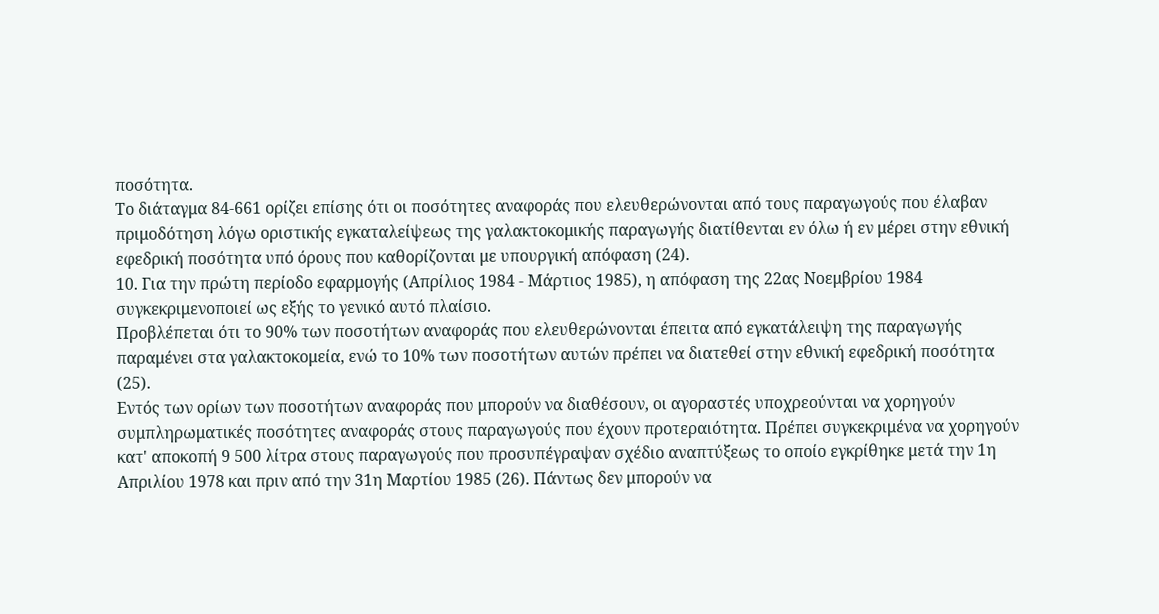ποσότητα.
Το διάταγμα 84-661 ορίζει επίσης ότι οι ποσότητες αναφοράς που ελευθερώνονται από τους παραγωγούς που έλαβαν πριμοδότηση λόγω οριστικής εγκαταλείψεως της γαλακτοκομικής παραγωγής διατίθενται εν όλω ή εν μέρει στην εθνική εφεδρική ποσότητα υπό όρους που καθορίζονται με υπουργική απόφαση (24).
10. Για την πρώτη περίοδο εφαρμογής (Απρίλιος 1984 - Μάρτιος 1985), η απόφαση της 22ας Νοεμβρίου 1984 συγκεκριμενοποιεί ως εξής το γενικό αυτό πλαίσιο.
Προβλέπεται ότι το 90% των ποσοτήτων αναφοράς που ελευθερώνονται έπειτα από εγκατάλειψη της παραγωγής παραμένει στα γαλακτοκομεία, ενώ το 10% των ποσοτήτων αυτών πρέπει να διατεθεί στην εθνική εφεδρική ποσότητα (25).
Εντός των ορίων των ποσοτήτων αναφοράς που μπορούν να διαθέσουν, οι αγοραστές υποχρεούνται να χορηγούν συμπληρωματικές ποσότητες αναφοράς στους παραγωγούς που έχουν προτεραιότητα. Πρέπει συγκεκριμένα να χορηγούν κατ' αποκοπή 9 500 λίτρα στους παραγωγούς που προσυπέγραψαν σχέδιο αναπτύξεως το οποίο εγκρίθηκε μετά την 1η Απριλίου 1978 και πριν από την 31η Μαρτίου 1985 (26). Πάντως δεν μπορούν να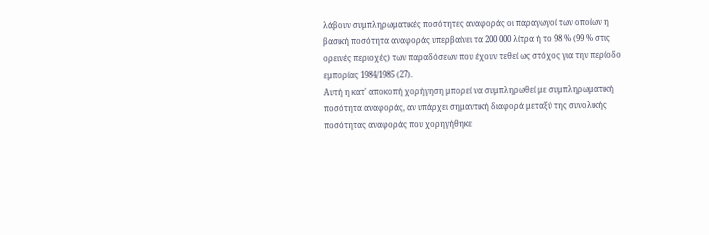λάβουν συμπληρωματικές ποσότητες αναφοράς οι παραγωγοί των οποίων η βασική ποσότητα αναφοράς υπερβαίνει τα 200 000 λίτρα ή το 98 % (99 % στις ορεινές περιοχές) των παραδόσεων που έχουν τεθεί ως στόχος για την περίοδο εμπορίας 1984/1985 (27).
Αυτή η κατ' αποκοπή χορήγηση μπορεί να συμπληρωθεί με συμπληρωματική ποσότητα αναφοράς, αν υπάρχει σημαντική διαφορά μεταξύ της συνολικής ποσότητας αναφοράς που χορηγήθηκε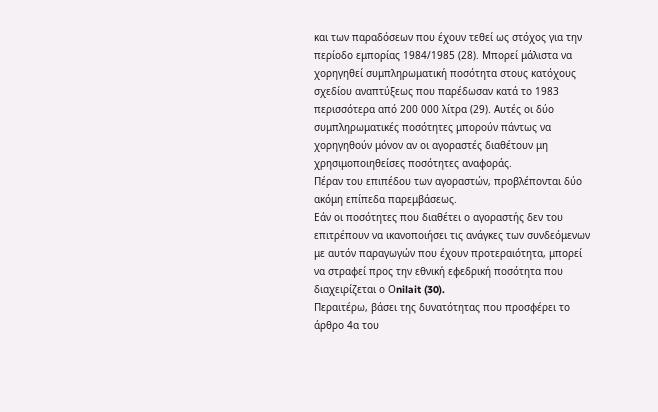και των παραδόσεων που έχουν τεθεί ως στόχος για την περίοδο εμπορίας 1984/1985 (28). Μπορεί μάλιστα να χορηγηθεί συμπληρωματική ποσότητα στους κατόχους σχεδίου αναπτύξεως που παρέδωσαν κατά το 1983 περισσότερα από 200 000 λίτρα (29). Αυτές οι δύο συμπληρωματικές ποσότητες μπορούν πάντως να χορηγηθούν μόνον αν οι αγοραστές διαθέτουν μη χρησιμοποιηθείσες ποσότητες αναφοράς.
Πέραν του επιπέδου των αγοραστών, προβλέπονται δύο ακόμη επίπεδα παρεμβάσεως.
Εάν οι ποσότητες που διαθέτει ο αγοραστής δεν του επιτρέπουν να ικανοποιήσει τις ανάγκες των συνδεόμενων με αυτόν παραγωγών που έχουν προτεραιότητα, μπορεί να στραφεί προς την εθνική εφεδρική ποσότητα που διαχειρίζεται ο Οnilait (30).
Περαιτέρω, βάσει της δυνατότητας που προσφέρει το άρθρο 4α του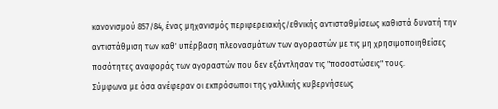κανονισμού 857/84, ένας μηχανισμός περιφερειακής/εθνικής αντισταθμίσεως καθιστά δυνατή την αντιστάθμιση των καθ' υπέρβαση πλεονασμάτων των αγοραστών με τις μη χρησιμοποιηθείσες ποσότητες αναφοράς των αγοραστών που δεν εξάντλησαν τις "ποσοστώσεις" τους.
Σύμφωνα με όσα ανέφεραν οι εκπρόσωποι της γαλλικής κυβερνήσεως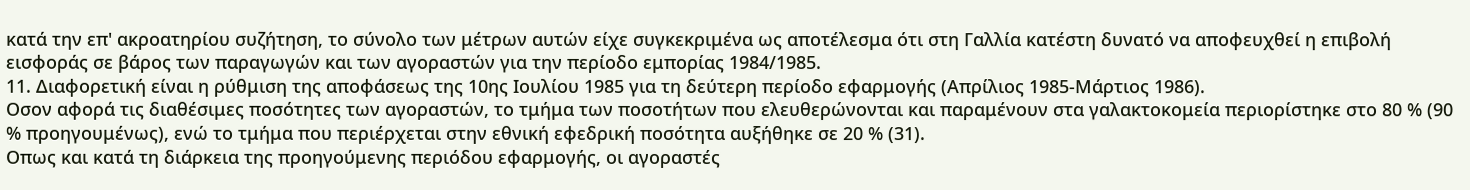κατά την επ' ακροατηρίου συζήτηση, το σύνολο των μέτρων αυτών είχε συγκεκριμένα ως αποτέλεσμα ότι στη Γαλλία κατέστη δυνατό να αποφευχθεί η επιβολή εισφοράς σε βάρος των παραγωγών και των αγοραστών για την περίοδο εμπορίας 1984/1985.
11. Διαφορετική είναι η ρύθμιση της αποφάσεως της 10ης Ιουλίου 1985 για τη δεύτερη περίοδο εφαρμογής (Απρίλιος 1985-Μάρτιος 1986).
Οσον αφορά τις διαθέσιμες ποσότητες των αγοραστών, το τμήμα των ποσοτήτων που ελευθερώνονται και παραμένουν στα γαλακτοκομεία περιορίστηκε στο 80 % (90 % προηγουμένως), ενώ το τμήμα που περιέρχεται στην εθνική εφεδρική ποσότητα αυξήθηκε σε 20 % (31).
Οπως και κατά τη διάρκεια της προηγούμενης περιόδου εφαρμογής, οι αγοραστές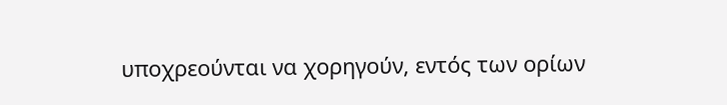υποχρεούνται να χορηγούν, εντός των ορίων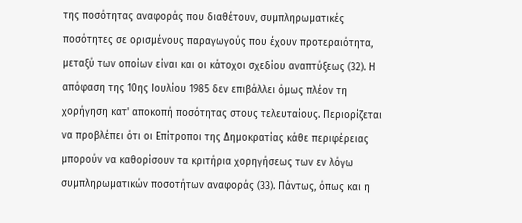της ποσότητας αναφοράς που διαθέτουν, συμπληρωματικές ποσότητες σε ορισμένους παραγωγούς που έχουν προτεραιότητα, μεταξύ των οποίων είναι και οι κάτοχοι σχεδίου αναπτύξεως (32). Η απόφαση της 10ης Ιουλίου 1985 δεν επιβάλλει όμως πλέον τη χορήγηση κατ' αποκοπή ποσότητας στους τελευταίους. Περιορίζεται να προβλέπει ότι οι Επίτροποι της Δημοκρατίας κάθε περιφέρειας μπορούν να καθορίσουν τα κριτήρια χορηγήσεως των εν λόγω συμπληρωματικών ποσοτήτων αναφοράς (33). Πάντως, όπως και η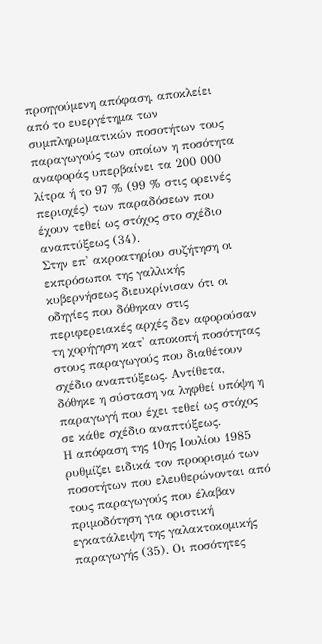προηγούμενη απόφαση, αποκλείει από το ευεργέτημα των συμπληρωματικών ποσοτήτων τους παραγωγούς των οποίων η ποσότητα αναφοράς υπερβαίνει τα 200 000 λίτρα ή το 97 % (99 % στις ορεινές περιοχές) των παραδόσεων που έχουν τεθεί ως στόχος στο σχέδιο αναπτύξεως (34).
Στην επ' ακροατηρίου συζήτηση οι εκπρόσωποι της γαλλικής κυβερνήσεως διευκρίνισαν ότι οι οδηγίες που δόθηκαν στις περιφερειακές αρχές δεν αφορούσαν τη χορήγηση κατ' αποκοπή ποσότητας στους παραγωγούς που διαθέτουν σχέδιο αναπτύξεως. Αντίθετα, δόθηκε η σύσταση να ληφθεί υπόψη η παραγωγή που έχει τεθεί ως στόχος σε κάθε σχέδιο αναπτύξεως.
Η απόφαση της 10ης Ιουλίου 1985 ρυθμίζει ειδικά τον προορισμό των ποσοτήτων που ελευθερώνονται από τους παραγωγούς που έλαβαν πριμοδότηση για οριστική εγκατάλειψη της γαλακτοκομικής παραγωγής (35). Οι ποσότητες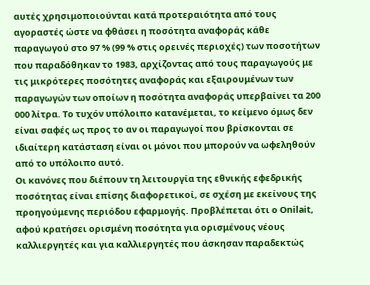αυτές χρησιμοποιούνται κατά προτεραιότητα από τους αγοραστές ώστε να φθάσει η ποσότητα αναφοράς κάθε παραγωγού στο 97 % (99 % στις ορεινές περιοχές) των ποσοτήτων που παραδόθηκαν το 1983, αρχίζοντας από τους παραγωγούς με τις μικρότερες ποσότητες αναφοράς και εξαιρουμένων των παραγωγών των οποίων η ποσότητα αναφοράς υπερβαίνει τα 200 000 λίτρα. Το τυχόν υπόλοιπο κατανέμεται, το κείμενο όμως δεν είναι σαφές ως προς το αν οι παραγωγοί που βρίσκονται σε ιδιαίτερη κατάσταση είναι οι μόνοι που μπορούν να ωφεληθούν από το υπόλοιπο αυτό.
Οι κανόνες που διέπουν τη λειτουργία της εθνικής εφεδρικής ποσότητας είναι επίσης διαφορετικοί, σε σχέση με εκείνους της προηγούμενης περιόδου εφαρμογής. Προβλέπεται ότι ο Οnilait, αφού κρατήσει ορισμένη ποσότητα για ορισμένους νέους καλλιεργητές και για καλλιεργητές που άσκησαν παραδεκτώς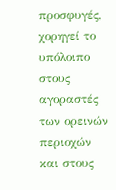προσφυγές, χορηγεί το υπόλοιπο στους αγοραστές των ορεινών περιοχών και στους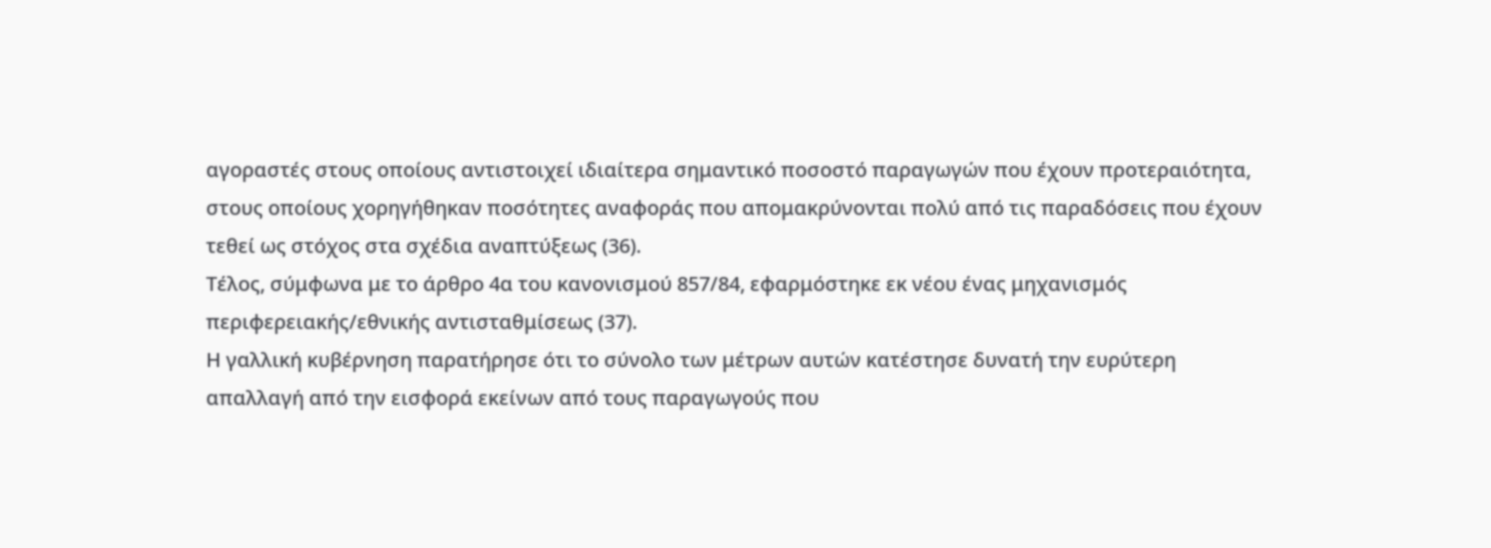αγοραστές στους οποίους αντιστοιχεί ιδιαίτερα σημαντικό ποσοστό παραγωγών που έχουν προτεραιότητα, στους οποίους χορηγήθηκαν ποσότητες αναφοράς που απομακρύνονται πολύ από τις παραδόσεις που έχουν τεθεί ως στόχος στα σχέδια αναπτύξεως (36).
Τέλος, σύμφωνα με το άρθρο 4α του κανονισμού 857/84, εφαρμόστηκε εκ νέου ένας μηχανισμός περιφερειακής/εθνικής αντισταθμίσεως (37).
Η γαλλική κυβέρνηση παρατήρησε ότι το σύνολο των μέτρων αυτών κατέστησε δυνατή την ευρύτερη απαλλαγή από την εισφορά εκείνων από τους παραγωγούς που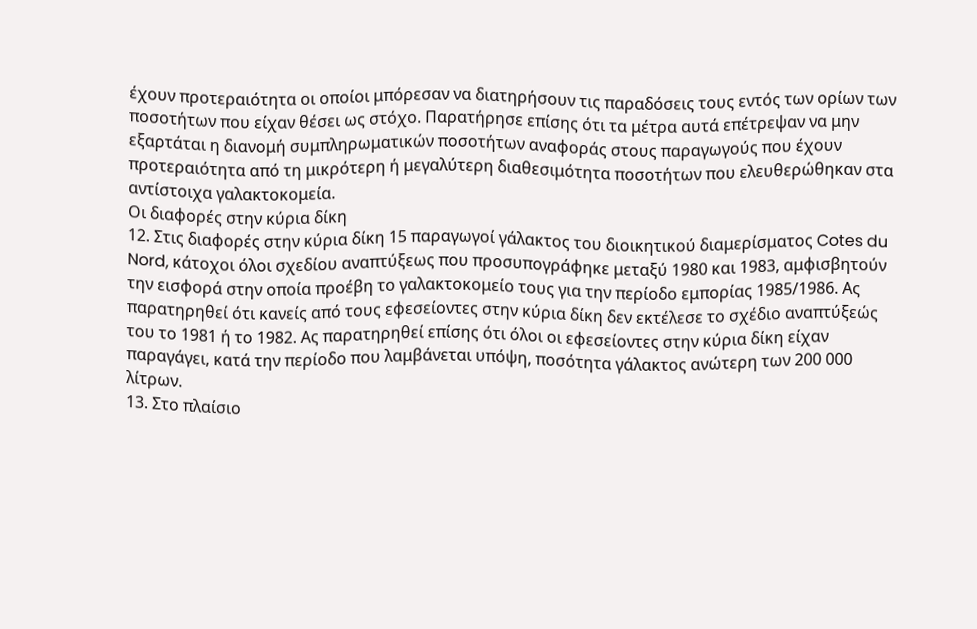έχουν προτεραιότητα οι οποίοι μπόρεσαν να διατηρήσουν τις παραδόσεις τους εντός των ορίων των ποσοτήτων που είχαν θέσει ως στόχο. Παρατήρησε επίσης ότι τα μέτρα αυτά επέτρεψαν να μην εξαρτάται η διανομή συμπληρωματικών ποσοτήτων αναφοράς στους παραγωγούς που έχουν προτεραιότητα από τη μικρότερη ή μεγαλύτερη διαθεσιμότητα ποσοτήτων που ελευθερώθηκαν στα αντίστοιχα γαλακτοκομεία.
Οι διαφορές στην κύρια δίκη
12. Στις διαφορές στην κύρια δίκη 15 παραγωγοί γάλακτος του διοικητικού διαμερίσματος Cotes du Nord, κάτοχοι όλοι σχεδίου αναπτύξεως που προσυπογράφηκε μεταξύ 1980 και 1983, αμφισβητούν την εισφορά στην οποία προέβη το γαλακτοκομείο τους για την περίοδο εμπορίας 1985/1986. Ας παρατηρηθεί ότι κανείς από τους εφεσείοντες στην κύρια δίκη δεν εκτέλεσε το σχέδιο αναπτύξεώς του το 1981 ή το 1982. Ας παρατηρηθεί επίσης ότι όλοι οι εφεσείοντες στην κύρια δίκη είχαν παραγάγει, κατά την περίοδο που λαμβάνεται υπόψη, ποσότητα γάλακτος ανώτερη των 200 000 λίτρων.
13. Στο πλαίσιο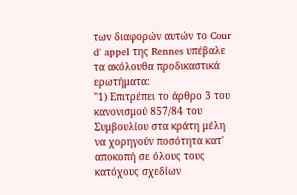των διαφορών αυτών το Cour d' appel της Rennes υπέβαλε τα ακόλουθα προδικαστικά ερωτήματα:
"1) Επιτρέπει το άρθρο 3 του κανονισμού 857/84 του Συμβουλίου στα κράτη μέλη να χορηγούν ποσότητα κατ' αποκοπή σε όλους τους κατόχους σχεδίων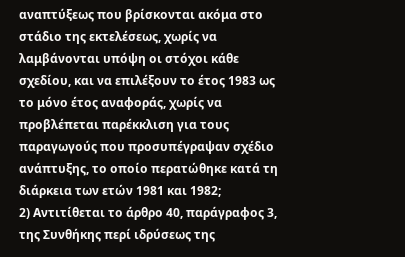αναπτύξεως που βρίσκονται ακόμα στο στάδιο της εκτελέσεως, χωρίς να λαμβάνονται υπόψη οι στόχοι κάθε σχεδίου, και να επιλέξουν το έτος 1983 ως το μόνο έτος αναφοράς, χωρίς να προβλέπεται παρέκκλιση για τους παραγωγούς που προσυπέγραψαν σχέδιο ανάπτυξης, το οποίο περατώθηκε κατά τη διάρκεια των ετών 1981 και 1982;
2) Αντιτίθεται το άρθρο 40, παράγραφος 3, της Συνθήκης περί ιδρύσεως της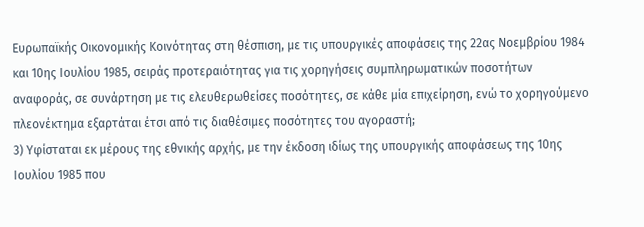Ευρωπαϊκής Οικονομικής Κοινότητας στη θέσπιση, με τις υπουργικές αποφάσεις της 22ας Νοεμβρίου 1984 και 10ης Ιουλίου 1985, σειράς προτεραιότητας για τις χορηγήσεις συμπληρωματικών ποσοτήτων αναφοράς, σε συνάρτηση με τις ελευθερωθείσες ποσότητες, σε κάθε μία επιχείρηση, ενώ το χορηγούμενο πλεονέκτημα εξαρτάται έτσι από τις διαθέσιμες ποσότητες του αγοραστή;
3) Υφίσταται εκ μέρους της εθνικής αρχής, με την έκδοση ιδίως της υπουργικής αποφάσεως της 10ης Ιουλίου 1985 που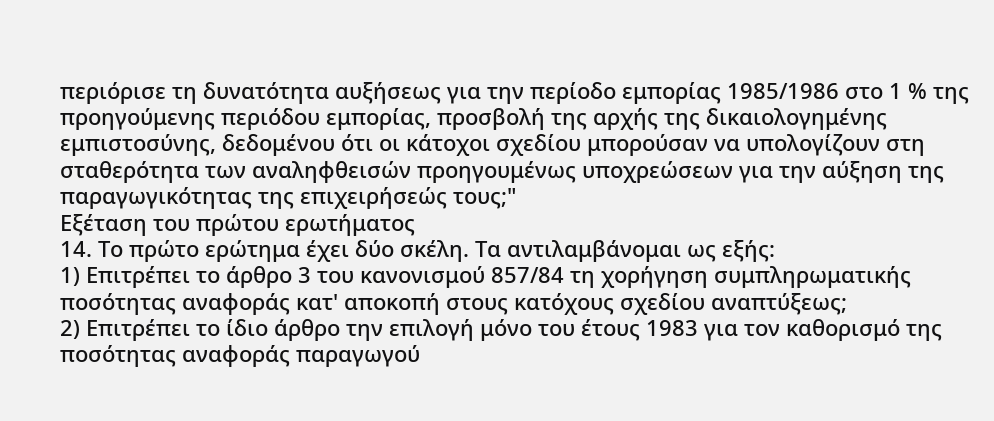περιόρισε τη δυνατότητα αυξήσεως για την περίοδο εμπορίας 1985/1986 στο 1 % της προηγούμενης περιόδου εμπορίας, προσβολή της αρχής της δικαιολογημένης εμπιστοσύνης, δεδομένου ότι οι κάτοχοι σχεδίου μπορούσαν να υπολογίζουν στη σταθερότητα των αναληφθεισών προηγουμένως υποχρεώσεων για την αύξηση της παραγωγικότητας της επιχειρήσεώς τους;"
Εξέταση του πρώτου ερωτήματος
14. Το πρώτο ερώτημα έχει δύο σκέλη. Τα αντιλαμβάνομαι ως εξής:
1) Επιτρέπει το άρθρο 3 του κανονισμού 857/84 τη χορήγηση συμπληρωματικής ποσότητας αναφοράς κατ' αποκοπή στους κατόχους σχεδίου αναπτύξεως;
2) Επιτρέπει το ίδιο άρθρο την επιλογή μόνο του έτους 1983 για τον καθορισμό της ποσότητας αναφοράς παραγωγού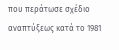που περάτωσε σχέδιο αναπτύξεως κατά το 1981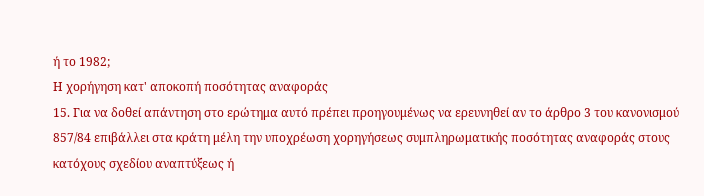ή το 1982;
Η χορήγηση κατ' αποκοπή ποσότητας αναφοράς
15. Για να δοθεί απάντηση στο ερώτημα αυτό πρέπει προηγουμένως να ερευνηθεί αν το άρθρο 3 του κανονισμού 857/84 επιβάλλει στα κράτη μέλη την υποχρέωση χορηγήσεως συμπληρωματικής ποσότητας αναφοράς στους κατόχους σχεδίου αναπτύξεως ή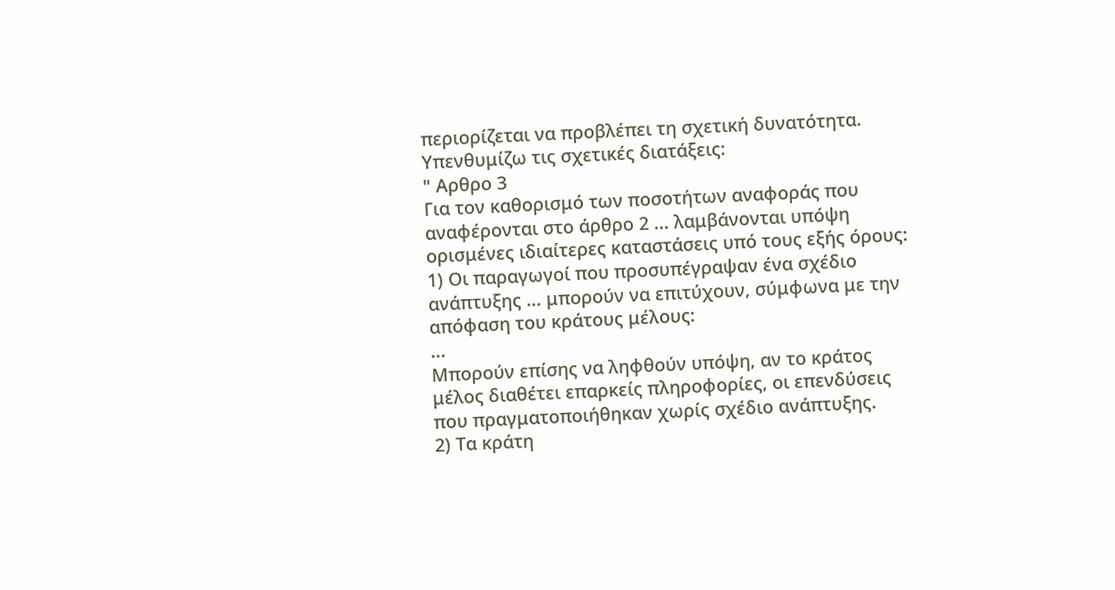περιορίζεται να προβλέπει τη σχετική δυνατότητα.
Υπενθυμίζω τις σχετικές διατάξεις:
" Αρθρο 3
Για τον καθορισμό των ποσοτήτων αναφοράς που αναφέρονται στο άρθρο 2 ... λαμβάνονται υπόψη ορισμένες ιδιαίτερες καταστάσεις υπό τους εξής όρους:
1) Οι παραγωγοί που προσυπέγραψαν ένα σχέδιο ανάπτυξης ... μπορούν να επιτύχουν, σύμφωνα με την απόφαση του κράτους μέλους:
...
Μπορούν επίσης να ληφθούν υπόψη, αν το κράτος μέλος διαθέτει επαρκείς πληροφορίες, οι επενδύσεις που πραγματοποιήθηκαν χωρίς σχέδιο ανάπτυξης.
2) Τα κράτη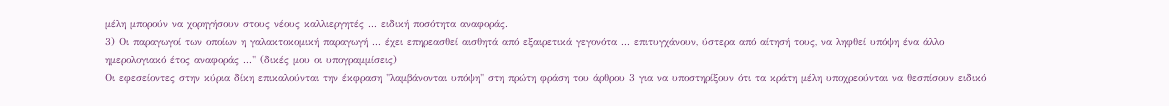μέλη μπορούν να χορηγήσουν στους νέους καλλιεργητές ... ειδική ποσότητα αναφοράς.
3) Οι παραγωγοί των οποίων η γαλακτοκομική παραγωγή ... έχει επηρεασθεί αισθητά από εξαιρετικά γεγονότα ... επιτυγχάνουν, ύστερα από αίτησή τους, να ληφθεί υπόψη ένα άλλο ημερολογιακό έτος αναφοράς ..." (δικές μου οι υπογραμμίσεις)
Οι εφεσείοντες στην κύρια δίκη επικαλούνται την έκφραση "λαμβάνονται υπόψη" στη πρώτη φράση του άρθρου 3 για να υποστηρίξουν ότι τα κράτη μέλη υποχρεούνται να θεσπίσουν ειδικό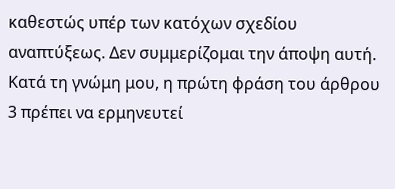καθεστώς υπέρ των κατόχων σχεδίου αναπτύξεως. Δεν συμμερίζομαι την άποψη αυτή.
Κατά τη γνώμη μου, η πρώτη φράση του άρθρου 3 πρέπει να ερμηνευτεί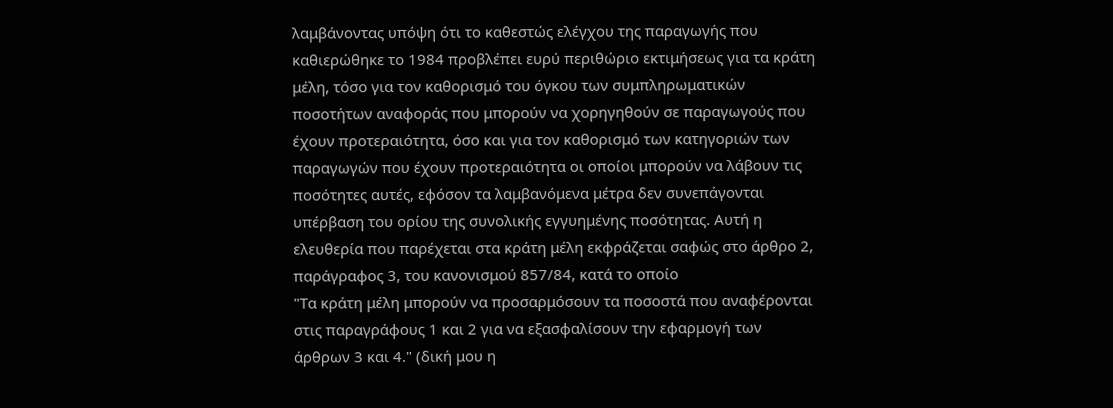λαμβάνοντας υπόψη ότι το καθεστώς ελέγχου της παραγωγής που καθιερώθηκε το 1984 προβλέπει ευρύ περιθώριο εκτιμήσεως για τα κράτη μέλη, τόσο για τον καθορισμό του όγκου των συμπληρωματικών ποσοτήτων αναφοράς που μπορούν να χορηγηθούν σε παραγωγούς που έχουν προτεραιότητα, όσο και για τον καθορισμό των κατηγοριών των παραγωγών που έχουν προτεραιότητα οι οποίοι μπορούν να λάβουν τις ποσότητες αυτές, εφόσον τα λαμβανόμενα μέτρα δεν συνεπάγονται υπέρβαση του ορίου της συνολικής εγγυημένης ποσότητας. Αυτή η ελευθερία που παρέχεται στα κράτη μέλη εκφράζεται σαφώς στο άρθρο 2, παράγραφος 3, του κανονισμού 857/84, κατά το οποίο
"Τα κράτη μέλη μπορούν να προσαρμόσουν τα ποσοστά που αναφέρονται στις παραγράφους 1 και 2 για να εξασφαλίσουν την εφαρμογή των άρθρων 3 και 4." (δική μου η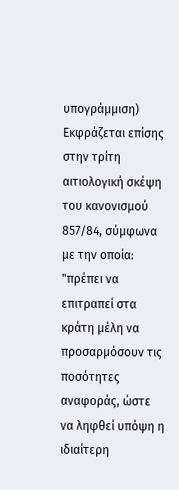υπογράμμιση)
Εκφράζεται επίσης στην τρίτη αιτιολογική σκέψη του κανονισμού 857/84, σύμφωνα με την οποία:
"πρέπει να επιτραπεί στα κράτη μέλη να προσαρμόσουν τις ποσότητες αναφοράς, ώστε να ληφθεί υπόψη η ιδιαίτερη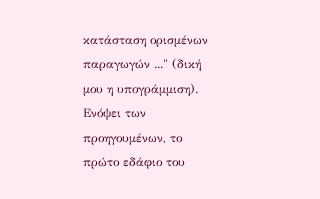κατάσταση ορισμένων παραγωγών ..." (δική μου η υπογράμμιση).
Ενόψει των προηγουμένων, το πρώτο εδάφιο του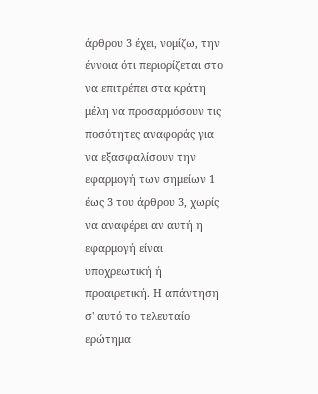άρθρου 3 έχει, νομίζω, την έννοια ότι περιορίζεται στο να επιτρέπει στα κράτη μέλη να προσαρμόσουν τις ποσότητες αναφοράς για να εξασφαλίσουν την εφαρμογή των σημείων 1 έως 3 του άρθρου 3, χωρίς να αναφέρει αν αυτή η εφαρμογή είναι υποχρεωτική ή προαιρετική. Η απάντηση σ' αυτό το τελευταίο ερώτημα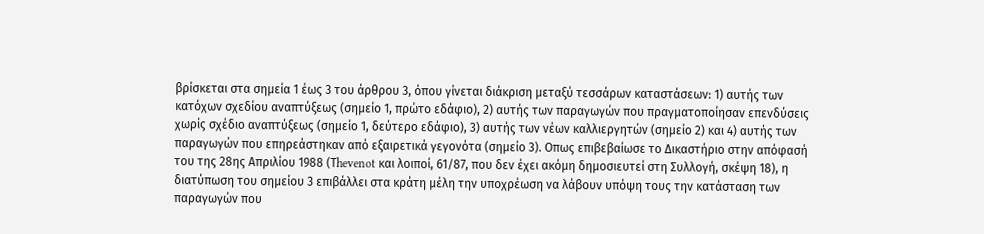βρίσκεται στα σημεία 1 έως 3 του άρθρου 3, όπου γίνεται διάκριση μεταξύ τεσσάρων καταστάσεων: 1) αυτής των κατόχων σχεδίου αναπτύξεως (σημείο 1, πρώτο εδάφιο), 2) αυτής των παραγωγών που πραγματοποίησαν επενδύσεις χωρίς σχέδιο αναπτύξεως (σημείο 1, δεύτερο εδάφιο), 3) αυτής των νέων καλλιεργητών (σημείο 2) και 4) αυτής των παραγωγών που επηρεάστηκαν από εξαιρετικά γεγονότα (σημείο 3). Οπως επιβεβαίωσε το Δικαστήριο στην απόφασή του της 28ης Απριλίου 1988 (Τhevenot και λοιποί, 61/87, που δεν έχει ακόμη δημοσιευτεί στη Συλλογή, σκέψη 18), η διατύπωση του σημείου 3 επιβάλλει στα κράτη μέλη την υποχρέωση να λάβουν υπόψη τους την κατάσταση των παραγωγών που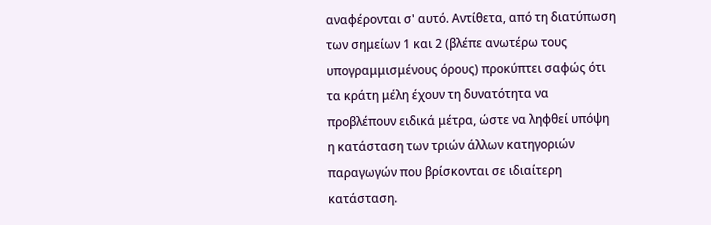αναφέρονται σ' αυτό. Αντίθετα, από τη διατύπωση των σημείων 1 και 2 (βλέπε ανωτέρω τους υπογραμμισμένους όρους) προκύπτει σαφώς ότι τα κράτη μέλη έχουν τη δυνατότητα να προβλέπουν ειδικά μέτρα, ώστε να ληφθεί υπόψη η κατάσταση των τριών άλλων κατηγοριών παραγωγών που βρίσκονται σε ιδιαίτερη κατάσταση.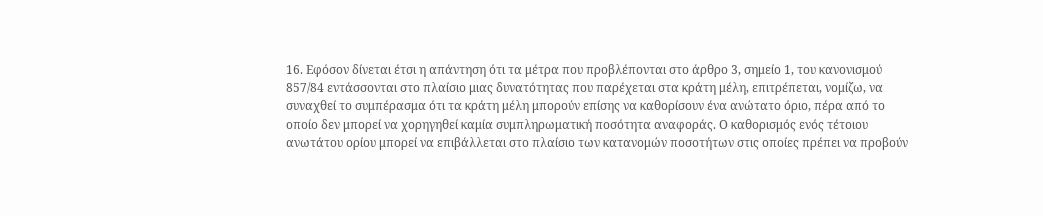16. Εφόσον δίνεται έτσι η απάντηση ότι τα μέτρα που προβλέπονται στο άρθρο 3, σημείο 1, του κανονισμού 857/84 εντάσσονται στο πλαίσιο μιας δυνατότητας που παρέχεται στα κράτη μέλη, επιτρέπεται, νομίζω, να συναχθεί το συμπέρασμα ότι τα κράτη μέλη μπορούν επίσης να καθορίσουν ένα ανώτατο όριο, πέρα από το οποίο δεν μπορεί να χορηγηθεί καμία συμπληρωματική ποσότητα αναφοράς. Ο καθορισμός ενός τέτοιου ανωτάτου ορίου μπορεί να επιβάλλεται στο πλαίσιο των κατανομών ποσοτήτων στις οποίες πρέπει να προβούν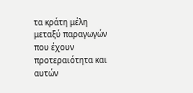τα κράτη μέλη μεταξύ παραγωγών που έχουν προτεραιότητα και αυτών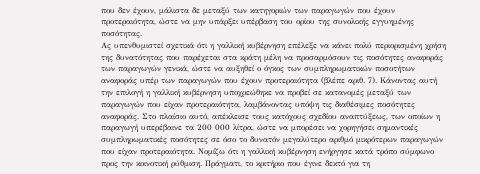που δεν έχουν, μάλιστα δε μεταξύ των κατηγοριών των παραγωγών που έχουν προτεραιότητα, ώστε να μην υπάρξει υπέρβαση του ορίου της συνολικής εγγυημένης ποσότητας.
Ας υπενθυμιστεί σχετικά ότι η γαλλική κυβέρνηση επέλεξε να κάνει πολύ περιορισμένη χρήση της δυνατότητας που παρέχεται στα κράτη μέλη να προσαρμόσουν τις ποσότητες αναφοράς των παραγωγών γενικά, ώστε να αυξηθεί ο όγκος των συμπληρωματικών ποσοτήτων αναφοράς υπέρ των παραγωγών που έχουν προτεραιότητα (βλέπε αριθ. 7). Κάνοντας αυτή την επιλογή η γαλλική κυβέρνηση υποχρεώθηκε να προβεί σε κατανομές μεταξύ των παραγωγών που είχαν προτεραιότητα, λαμβάνοντας υπόψη τις διαθέσιμες ποσότητες αναφοράς. Στο πλαίσιο αυτό, απέκλεισε τους κατόχους σχεδίου αναπτύξεως, των οποίων η παραγωγή υπερέβαινε τα 200 000 λίτρα, ώστε να μπορέσει να χορηγήσει σημαντικές συμπληρωματικές ποσότητες σε όσο το δυνατόν μεγαλύτερο αριθμό μικρότερων παραγωγών που είχαν προτεραιότητα. Νομίζω ότι η γαλλική κυβέρνηση ενήργησε κατά τρόπο σύμφωνο προς την κοινοτική ρύθμιση. Πράγματι, το κριτήριο που έγινε δεκτό για τη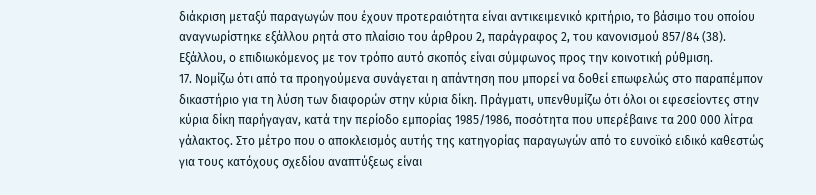διάκριση μεταξύ παραγωγών που έχουν προτεραιότητα είναι αντικειμενικό κριτήριο, το βάσιμο του οποίου αναγνωρίστηκε εξάλλου ρητά στο πλαίσιο του άρθρου 2, παράγραφος 2, του κανονισμού 857/84 (38). Εξάλλου, ο επιδιωκόμενος με τον τρόπο αυτό σκοπός είναι σύμφωνος προς την κοινοτική ρύθμιση.
17. Νομίζω ότι από τα προηγούμενα συνάγεται η απάντηση που μπορεί να δοθεί επωφελώς στο παραπέμπον δικαστήριο για τη λύση των διαφορών στην κύρια δίκη. Πράγματι, υπενθυμίζω ότι όλοι οι εφεσείοντες στην κύρια δίκη παρήγαγαν, κατά την περίοδο εμπορίας 1985/1986, ποσότητα που υπερέβαινε τα 200 000 λίτρα γάλακτος. Στο μέτρο που ο αποκλεισμός αυτής της κατηγορίας παραγωγών από το ευνοϊκό ειδικό καθεστώς για τους κατόχους σχεδίου αναπτύξεως είναι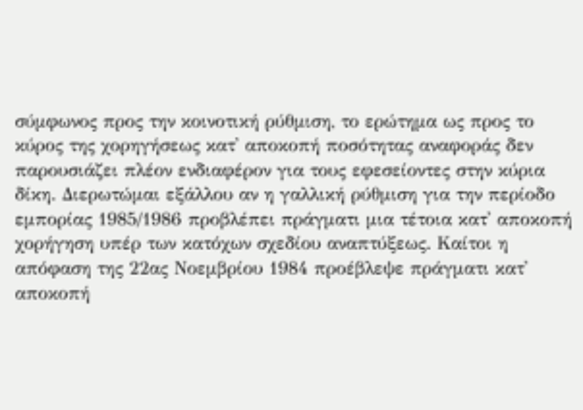σύμφωνος προς την κοινοτική ρύθμιση, το ερώτημα ως προς το κύρος της χορηγήσεως κατ' αποκοπή ποσότητας αναφοράς δεν παρουσιάζει πλέον ενδιαφέρον για τους εφεσείοντες στην κύρια δίκη. Διερωτώμαι εξάλλου αν η γαλλική ρύθμιση για την περίοδο εμπορίας 1985/1986 προβλέπει πράγματι μια τέτοια κατ' αποκοπή χορήγηση υπέρ των κατόχων σχεδίου αναπτύξεως. Καίτοι η απόφαση της 22ας Νοεμβρίου 1984 προέβλεψε πράγματι κατ' αποκοπή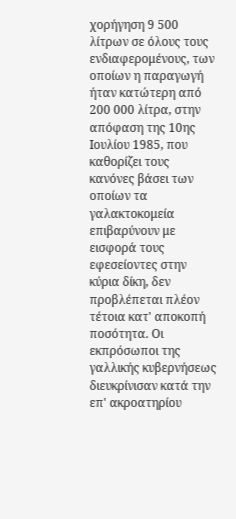χορήγηση 9 500 λίτρων σε όλους τους ενδιαφερομένους, των οποίων η παραγωγή ήταν κατώτερη από 200 000 λίτρα, στην απόφαση της 10ης Ιουλίου 1985, που καθορίζει τους κανόνες βάσει των οποίων τα γαλακτοκομεία επιβαρύνουν με εισφορά τους εφεσείοντες στην κύρια δίκη, δεν προβλέπεται πλέον τέτοια κατ' αποκοπή ποσότητα. Οι εκπρόσωποι της γαλλικής κυβερνήσεως διευκρίνισαν κατά την επ' ακροατηρίου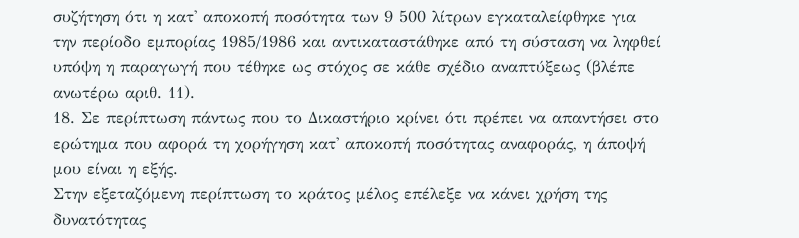συζήτηση ότι η κατ' αποκοπή ποσότητα των 9 500 λίτρων εγκαταλείφθηκε για την περίοδο εμπορίας 1985/1986 και αντικαταστάθηκε από τη σύσταση να ληφθεί υπόψη η παραγωγή που τέθηκε ως στόχος σε κάθε σχέδιο αναπτύξεως (βλέπε ανωτέρω αριθ. 11).
18. Σε περίπτωση πάντως που το Δικαστήριο κρίνει ότι πρέπει να απαντήσει στο ερώτημα που αφορά τη χορήγηση κατ' αποκοπή ποσότητας αναφοράς, η άποψή μου είναι η εξής.
Στην εξεταζόμενη περίπτωση το κράτος μέλος επέλεξε να κάνει χρήση της δυνατότητας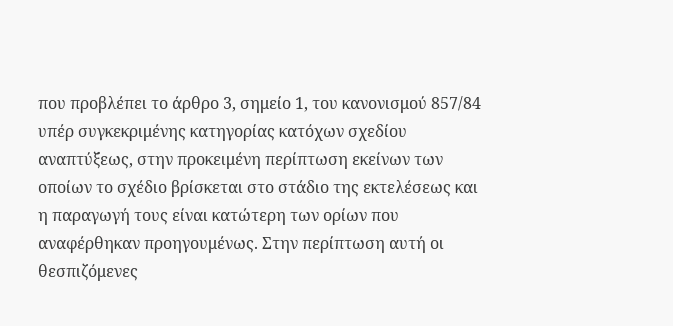που προβλέπει το άρθρο 3, σημείο 1, του κανονισμού 857/84 υπέρ συγκεκριμένης κατηγορίας κατόχων σχεδίου αναπτύξεως, στην προκειμένη περίπτωση εκείνων των οποίων το σχέδιο βρίσκεται στο στάδιο της εκτελέσεως και η παραγωγή τους είναι κατώτερη των ορίων που αναφέρθηκαν προηγουμένως. Στην περίπτωση αυτή οι θεσπιζόμενες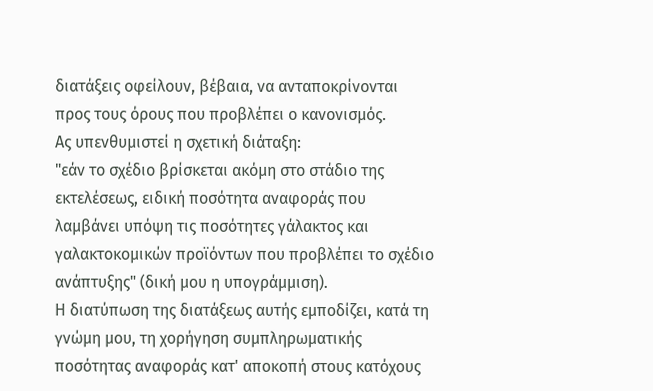διατάξεις οφείλουν, βέβαια, να ανταποκρίνονται προς τους όρους που προβλέπει ο κανονισμός.
Ας υπενθυμιστεί η σχετική διάταξη:
"εάν το σχέδιο βρίσκεται ακόμη στο στάδιο της εκτελέσεως, ειδική ποσότητα αναφοράς που λαμβάνει υπόψη τις ποσότητες γάλακτος και γαλακτοκομικών προϊόντων που προβλέπει το σχέδιο ανάπτυξης" (δική μου η υπογράμμιση).
Η διατύπωση της διατάξεως αυτής εμποδίζει, κατά τη γνώμη μου, τη χορήγηση συμπληρωματικής ποσότητας αναφοράς κατ' αποκοπή στους κατόχους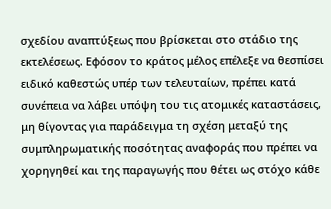σχεδίου αναπτύξεως που βρίσκεται στο στάδιο της εκτελέσεως. Εφόσον το κράτος μέλος επέλεξε να θεσπίσει ειδικό καθεστώς υπέρ των τελευταίων, πρέπει κατά συνέπεια να λάβει υπόψη του τις ατομικές καταστάσεις, μη θίγοντας για παράδειγμα τη σχέση μεταξύ της συμπληρωματικής ποσότητας αναφοράς που πρέπει να χορηγηθεί και της παραγωγής που θέτει ως στόχο κάθε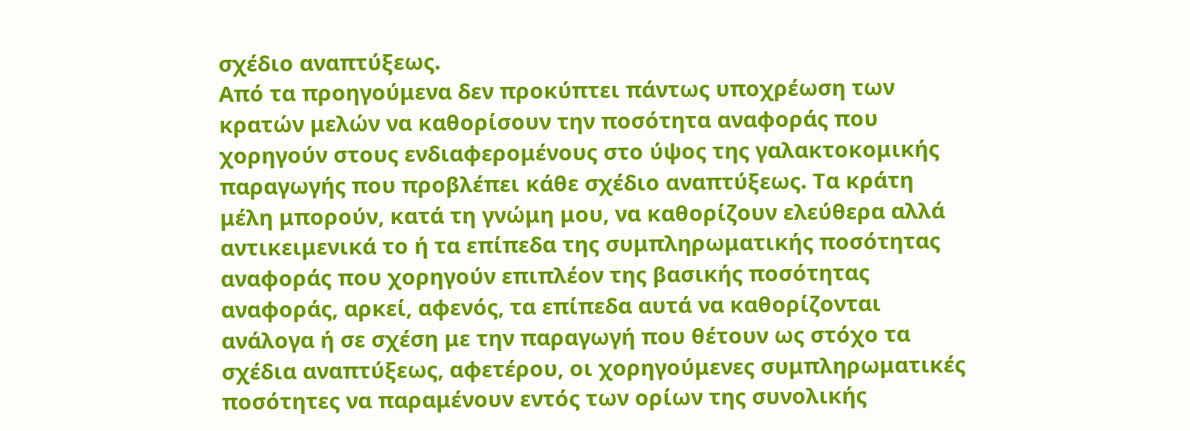σχέδιο αναπτύξεως.
Από τα προηγούμενα δεν προκύπτει πάντως υποχρέωση των κρατών μελών να καθορίσουν την ποσότητα αναφοράς που χορηγούν στους ενδιαφερομένους στο ύψος της γαλακτοκομικής παραγωγής που προβλέπει κάθε σχέδιο αναπτύξεως. Τα κράτη μέλη μπορούν, κατά τη γνώμη μου, να καθορίζουν ελεύθερα αλλά αντικειμενικά το ή τα επίπεδα της συμπληρωματικής ποσότητας αναφοράς που χορηγούν επιπλέον της βασικής ποσότητας αναφοράς, αρκεί, αφενός, τα επίπεδα αυτά να καθορίζονται ανάλογα ή σε σχέση με την παραγωγή που θέτουν ως στόχο τα σχέδια αναπτύξεως, αφετέρου, οι χορηγούμενες συμπληρωματικές ποσότητες να παραμένουν εντός των ορίων της συνολικής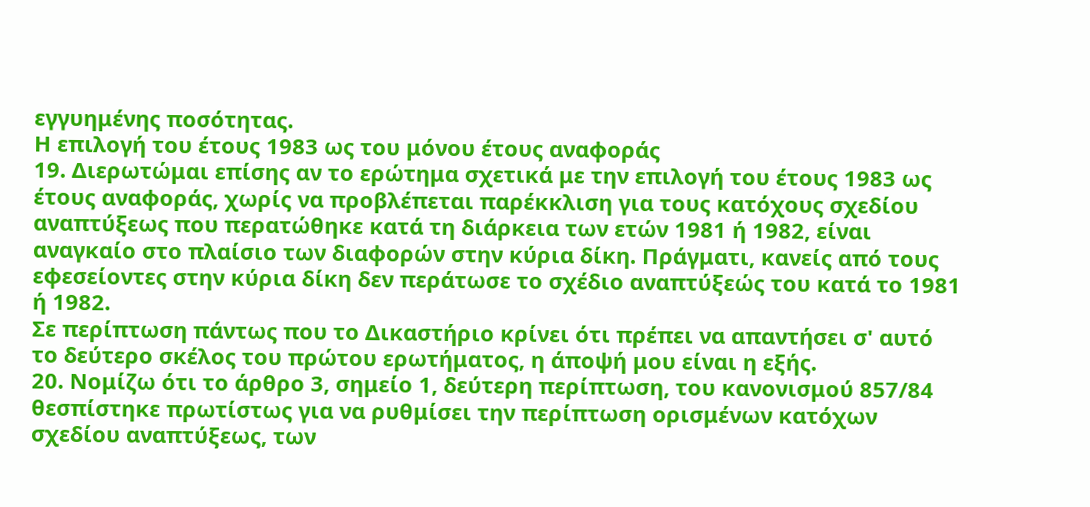εγγυημένης ποσότητας.
Η επιλογή του έτους 1983 ως του μόνου έτους αναφοράς
19. Διερωτώμαι επίσης αν το ερώτημα σχετικά με την επιλογή του έτους 1983 ως έτους αναφοράς, χωρίς να προβλέπεται παρέκκλιση για τους κατόχους σχεδίου αναπτύξεως που περατώθηκε κατά τη διάρκεια των ετών 1981 ή 1982, είναι αναγκαίο στο πλαίσιο των διαφορών στην κύρια δίκη. Πράγματι, κανείς από τους εφεσείοντες στην κύρια δίκη δεν περάτωσε το σχέδιο αναπτύξεώς του κατά το 1981 ή 1982.
Σε περίπτωση πάντως που το Δικαστήριο κρίνει ότι πρέπει να απαντήσει σ' αυτό το δεύτερο σκέλος του πρώτου ερωτήματος, η άποψή μου είναι η εξής.
20. Νομίζω ότι το άρθρο 3, σημείο 1, δεύτερη περίπτωση, του κανονισμού 857/84 θεσπίστηκε πρωτίστως για να ρυθμίσει την περίπτωση ορισμένων κατόχων σχεδίου αναπτύξεως, των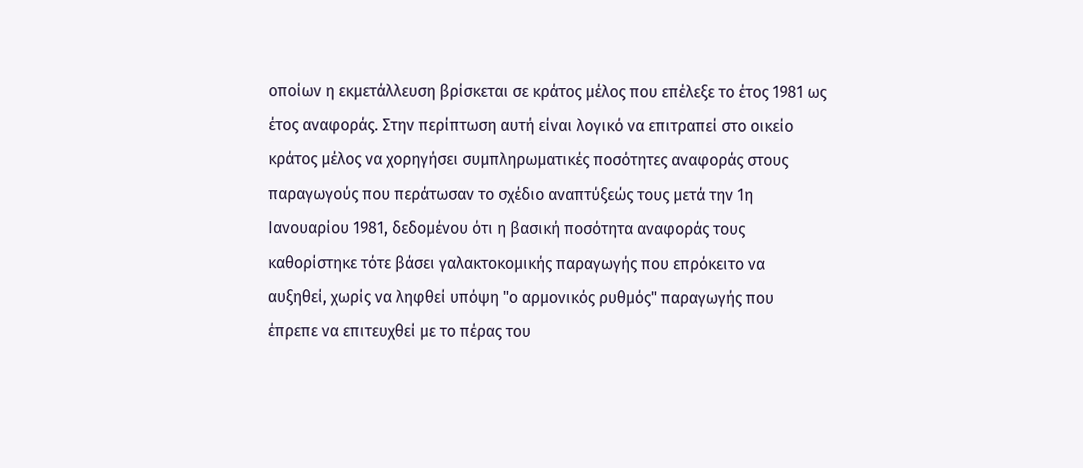οποίων η εκμετάλλευση βρίσκεται σε κράτος μέλος που επέλεξε το έτος 1981 ως έτος αναφοράς. Στην περίπτωση αυτή είναι λογικό να επιτραπεί στο οικείο κράτος μέλος να χορηγήσει συμπληρωματικές ποσότητες αναφοράς στους παραγωγούς που περάτωσαν το σχέδιο αναπτύξεώς τους μετά την 1η Ιανουαρίου 1981, δεδομένου ότι η βασική ποσότητα αναφοράς τους καθορίστηκε τότε βάσει γαλακτοκομικής παραγωγής που επρόκειτο να αυξηθεί, χωρίς να ληφθεί υπόψη "ο αρμονικός ρυθμός" παραγωγής που έπρεπε να επιτευχθεί με το πέρας του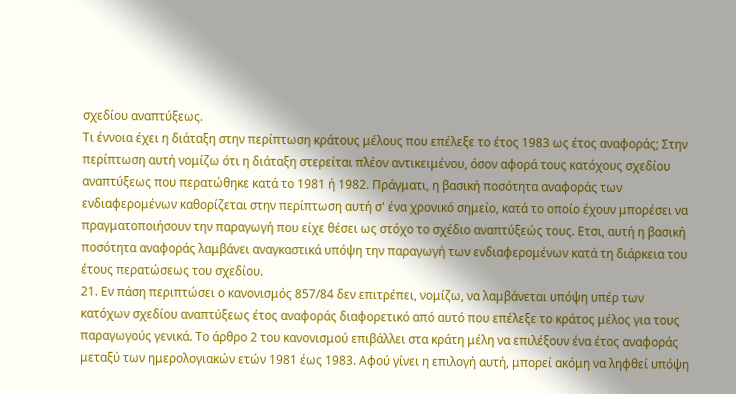σχεδίου αναπτύξεως.
Τι έννοια έχει η διάταξη στην περίπτωση κράτους μέλους που επέλεξε το έτος 1983 ως έτος αναφοράς; Στην περίπτωση αυτή νομίζω ότι η διάταξη στερείται πλέον αντικειμένου, όσον αφορά τους κατόχους σχεδίου αναπτύξεως που περατώθηκε κατά το 1981 ή 1982. Πράγματι, η βασική ποσότητα αναφοράς των ενδιαφερομένων καθορίζεται στην περίπτωση αυτή σ' ένα χρονικό σημείο, κατά το οποίο έχουν μπορέσει να πραγματοποιήσουν την παραγωγή που είχε θέσει ως στόχο το σχέδιο αναπτύξεώς τους. Ετσι, αυτή η βασική ποσότητα αναφοράς λαμβάνει αναγκαστικά υπόψη την παραγωγή των ενδιαφερομένων κατά τη διάρκεια του έτους περατώσεως του σχεδίου.
21. Εν πάση περιπτώσει ο κανονισμός 857/84 δεν επιτρέπει, νομίζω, να λαμβάνεται υπόψη υπέρ των κατόχων σχεδίου αναπτύξεως έτος αναφοράς διαφορετικό από αυτό που επέλεξε το κράτος μέλος για τους παραγωγούς γενικά. Το άρθρο 2 του κανονισμού επιβάλλει στα κράτη μέλη να επιλέξουν ένα έτος αναφοράς μεταξύ των ημερολογιακών ετών 1981 έως 1983. Αφού γίνει η επιλογή αυτή, μπορεί ακόμη να ληφθεί υπόψη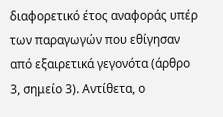διαφορετικό έτος αναφοράς υπέρ των παραγωγών που εθίγησαν από εξαιρετικά γεγονότα (άρθρο 3, σημείο 3). Αντίθετα, ο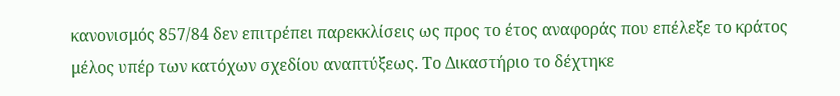κανονισμός 857/84 δεν επιτρέπει παρεκκλίσεις ως προς το έτος αναφοράς που επέλεξε το κράτος μέλος υπέρ των κατόχων σχεδίου αναπτύξεως. Το Δικαστήριο το δέχτηκε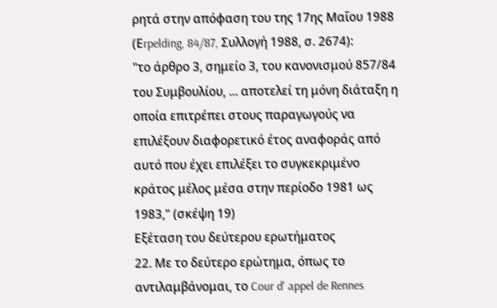ρητά στην απόφαση του της 17ης Μαΐου 1988 (Εrpelding, 84/87, Συλλογή 1988, σ. 2674):
"το άρθρο 3, σημείο 3, του κανονισμού 857/84 του Συμβουλίου, ... αποτελεί τη μόνη διάταξη η οποία επιτρέπει στους παραγωγούς να επιλέξουν διαφορετικό έτος αναφοράς από αυτό που έχει επιλέξει το συγκεκριμένο κράτος μέλος μέσα στην περίοδο 1981 ως 1983," (σκέψη 19)
Εξέταση του δεύτερου ερωτήματος
22. Με το δεύτερο ερώτημα, όπως το αντιλαμβάνομαι, το Cour d' appel de Rennes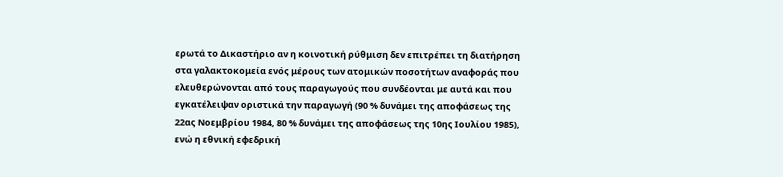ερωτά το Δικαστήριο αν η κοινοτική ρύθμιση δεν επιτρέπει τη διατήρηση στα γαλακτοκομεία ενός μέρους των ατομικών ποσοτήτων αναφοράς που ελευθερώνονται από τους παραγωγούς που συνδέονται με αυτά και που εγκατέλειψαν οριστικά την παραγωγή (90 % δυνάμει της αποφάσεως της 22ας Νοεμβρίου 1984, 80 % δυνάμει της αποφάσεως της 10ης Ιουλίου 1985), ενώ η εθνική εφεδρική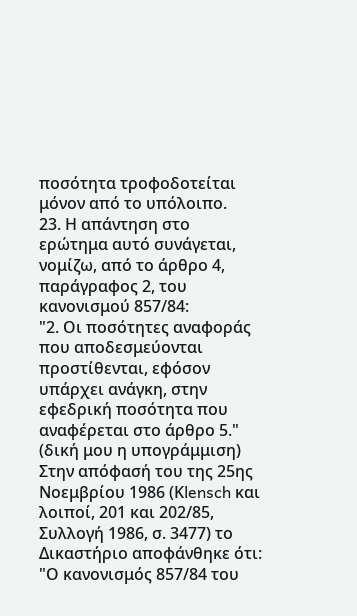ποσότητα τροφοδοτείται μόνον από το υπόλοιπο.
23. Η απάντηση στο ερώτημα αυτό συνάγεται, νομίζω, από το άρθρο 4, παράγραφος 2, του κανονισμού 857/84:
"2. Οι ποσότητες αναφοράς που αποδεσμεύονται προστίθενται, εφόσον υπάρχει ανάγκη, στην εφεδρική ποσότητα που αναφέρεται στο άρθρο 5." (δική μου η υπογράμμιση)
Στην απόφασή του της 25ης Νοεμβρίου 1986 (Κlensch και λοιποί, 201 και 202/85, Συλλογή 1986, σ. 3477) το Δικαστήριο αποφάνθηκε ότι:
"Ο κανονισμός 857/84 του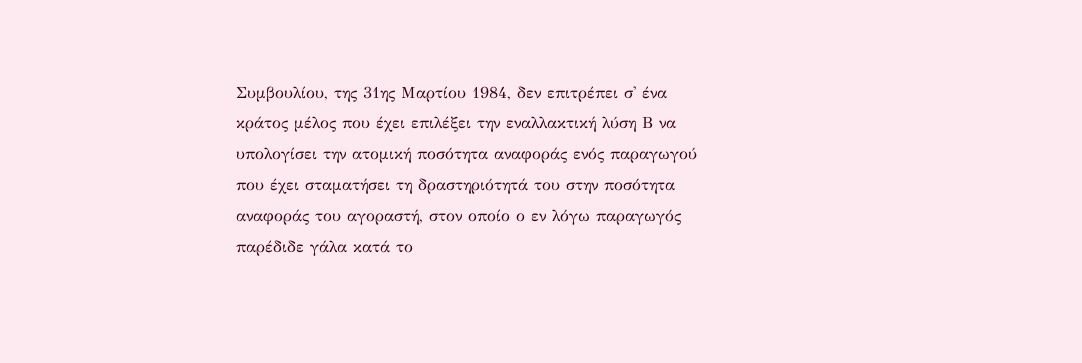Συμβουλίου, της 31ης Μαρτίου 1984, δεν επιτρέπει σ' ένα κράτος μέλος που έχει επιλέξει την εναλλακτική λύση Β να υπολογίσει την ατομική ποσότητα αναφοράς ενός παραγωγού που έχει σταματήσει τη δραστηριότητά του στην ποσότητα αναφοράς του αγοραστή, στον οποίο ο εν λόγω παραγωγός παρέδιδε γάλα κατά το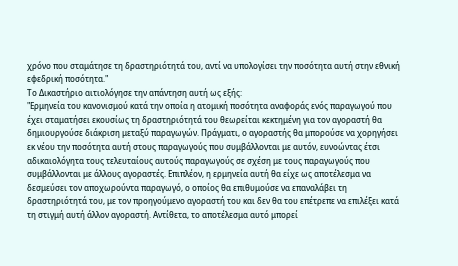χρόνο που σταμάτησε τη δραστηριότητά του, αντί να υπολογίσει την ποσότητα αυτή στην εθνική εφεδρική ποσότητα."
Το Δικαστήριο αιτιολόγησε την απάντηση αυτή ως εξής:
"Ερμηνεία του κανονισμού κατά την οποία η ατομική ποσότητα αναφοράς ενός παραγωγού που έχει σταματήσει εκουσίως τη δραστηριότητά του θεωρείται κεκτημένη για τον αγοραστή θα δημιουργούσε διάκριση μεταξύ παραγωγών. Πράγματι, ο αγοραστής θα μπορούσε να χορηγήσει εκ νέου την ποσότητα αυτή στους παραγωγούς που συμβάλλονται με αυτόν, ευνοώντας έτσι αδικαιολόγητα τους τελευταίους αυτούς παραγωγούς σε σχέση με τους παραγωγούς που συμβάλλονται με άλλους αγοραστές. Επιπλέον, η ερμηνεία αυτή θα είχε ως αποτέλεσμα να δεσμεύσει τον αποχωρούντα παραγωγό, ο οποίος θα επιθυμούσε να επαναλάβει τη δραστηριότητά του, με τον προηγούμενο αγοραστή του και δεν θα του επέτρεπε να επιλέξει κατά τη στιγμή αυτή άλλον αγοραστή. Αντίθετα, το αποτέλεσμα αυτό μπορεί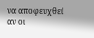να αποφευχθεί αν οι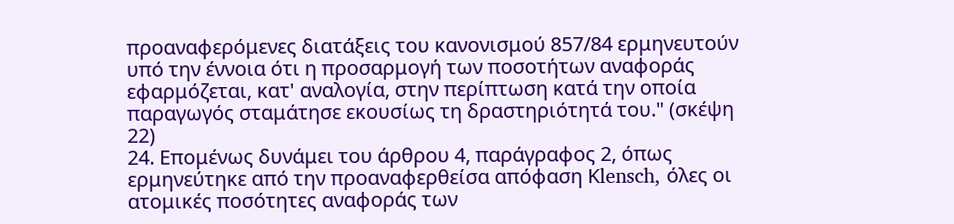προαναφερόμενες διατάξεις του κανονισμού 857/84 ερμηνευτούν υπό την έννοια ότι η προσαρμογή των ποσοτήτων αναφοράς εφαρμόζεται, κατ' αναλογία, στην περίπτωση κατά την οποία παραγωγός σταμάτησε εκουσίως τη δραστηριότητά του." (σκέψη 22)
24. Επομένως δυνάμει του άρθρου 4, παράγραφος 2, όπως ερμηνεύτηκε από την προαναφερθείσα απόφαση Κlensch, όλες οι ατομικές ποσότητες αναφοράς των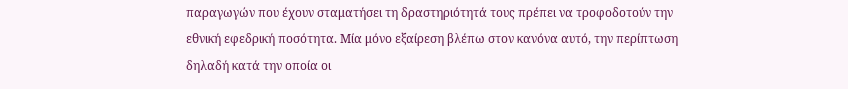παραγωγών που έχουν σταματήσει τη δραστηριότητά τους πρέπει να τροφοδοτούν την εθνική εφεδρική ποσότητα. Μία μόνο εξαίρεση βλέπω στον κανόνα αυτό, την περίπτωση δηλαδή κατά την οποία οι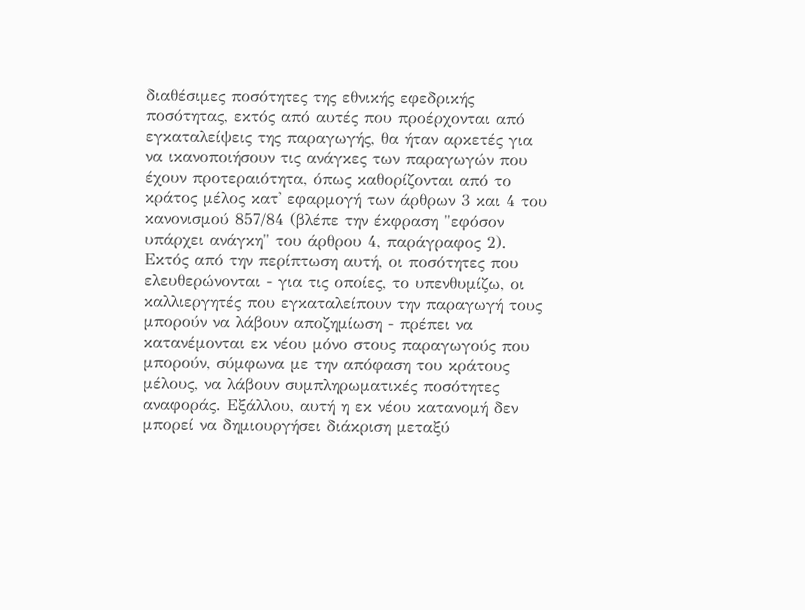διαθέσιμες ποσότητες της εθνικής εφεδρικής ποσότητας, εκτός από αυτές που προέρχονται από εγκαταλείψεις της παραγωγής, θα ήταν αρκετές για να ικανοποιήσουν τις ανάγκες των παραγωγών που έχουν προτεραιότητα, όπως καθορίζονται από το κράτος μέλος κατ' εφαρμογή των άρθρων 3 και 4 του κανονισμού 857/84 (βλέπε την έκφραση "εφόσον υπάρχει ανάγκη" του άρθρου 4, παράγραφος 2). Εκτός από την περίπτωση αυτή, οι ποσότητες που ελευθερώνονται - για τις οποίες, το υπενθυμίζω, οι καλλιεργητές που εγκαταλείπουν την παραγωγή τους μπορούν να λάβουν αποζημίωση - πρέπει να κατανέμονται εκ νέου μόνο στους παραγωγούς που μπορούν, σύμφωνα με την απόφαση του κράτους μέλους, να λάβουν συμπληρωματικές ποσότητες αναφοράς. Εξάλλου, αυτή η εκ νέου κατανομή δεν μπορεί να δημιουργήσει διάκριση μεταξύ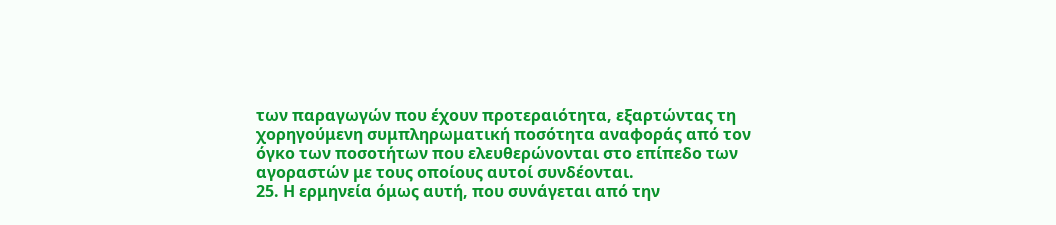των παραγωγών που έχουν προτεραιότητα, εξαρτώντας τη χορηγούμενη συμπληρωματική ποσότητα αναφοράς από τον όγκο των ποσοτήτων που ελευθερώνονται στο επίπεδο των αγοραστών με τους οποίους αυτοί συνδέονται.
25. Η ερμηνεία όμως αυτή, που συνάγεται από την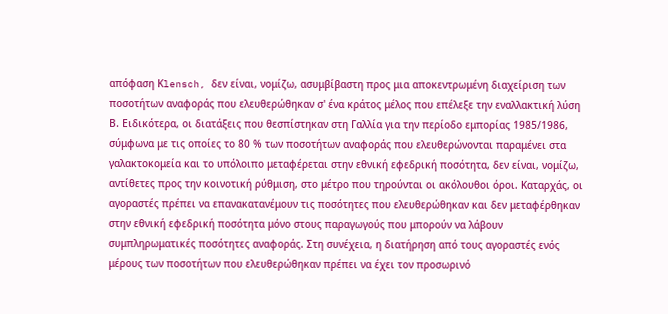απόφαση Κlensch, δεν είναι, νομίζω, ασυμβίβαστη προς μια αποκεντρωμένη διαχείριση των ποσοτήτων αναφοράς που ελευθερώθηκαν σ' ένα κράτος μέλος που επέλεξε την εναλλακτική λύση Β. Ειδικότερα, οι διατάξεις που θεσπίστηκαν στη Γαλλία για την περίοδο εμπορίας 1985/1986, σύμφωνα με τις οποίες το 80 % των ποσοτήτων αναφοράς που ελευθερώνονται παραμένει στα γαλακτοκομεία και το υπόλοιπο μεταφέρεται στην εθνική εφεδρική ποσότητα, δεν είναι, νομίζω, αντίθετες προς την κοινοτική ρύθμιση, στο μέτρο που τηρούνται οι ακόλουθοι όροι. Καταρχάς, οι αγοραστές πρέπει να επανακατανέμουν τις ποσότητες που ελευθερώθηκαν και δεν μεταφέρθηκαν στην εθνική εφεδρική ποσότητα μόνο στους παραγωγούς που μπορούν να λάβουν συμπληρωματικές ποσότητες αναφοράς. Στη συνέχεια, η διατήρηση από τους αγοραστές ενός μέρους των ποσοτήτων που ελευθερώθηκαν πρέπει να έχει τον προσωρινό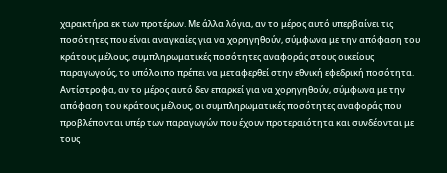χαρακτήρα εκ των προτέρων. Με άλλα λόγια, αν το μέρος αυτό υπερβαίνει τις ποσότητες που είναι αναγκαίες για να χορηγηθούν, σύμφωνα με την απόφαση του κράτους μέλους, συμπληρωματικές ποσότητες αναφοράς στους οικείους παραγωγούς, το υπόλοιπο πρέπει να μεταφερθεί στην εθνική εφεδρική ποσότητα. Αντίστροφα, αν το μέρος αυτό δεν επαρκεί για να χορηγηθούν, σύμφωνα με την απόφαση του κράτους μέλους, οι συμπληρωματικές ποσότητες αναφοράς που προβλέπονται υπέρ των παραγωγών που έχουν προτεραιότητα και συνδέονται με τους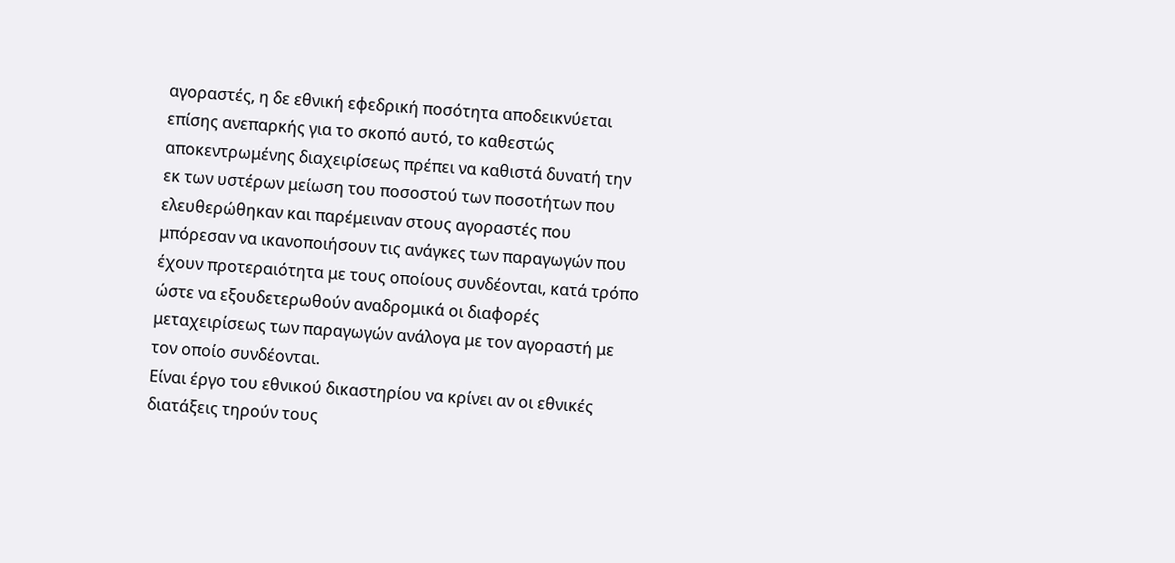αγοραστές, η δε εθνική εφεδρική ποσότητα αποδεικνύεται επίσης ανεπαρκής για το σκοπό αυτό, το καθεστώς αποκεντρωμένης διαχειρίσεως πρέπει να καθιστά δυνατή την εκ των υστέρων μείωση του ποσοστού των ποσοτήτων που ελευθερώθηκαν και παρέμειναν στους αγοραστές που μπόρεσαν να ικανοποιήσουν τις ανάγκες των παραγωγών που έχουν προτεραιότητα με τους οποίους συνδέονται, κατά τρόπο ώστε να εξουδετερωθούν αναδρομικά οι διαφορές μεταχειρίσεως των παραγωγών ανάλογα με τον αγοραστή με τον οποίο συνδέονται.
Είναι έργο του εθνικού δικαστηρίου να κρίνει αν οι εθνικές διατάξεις τηρούν τους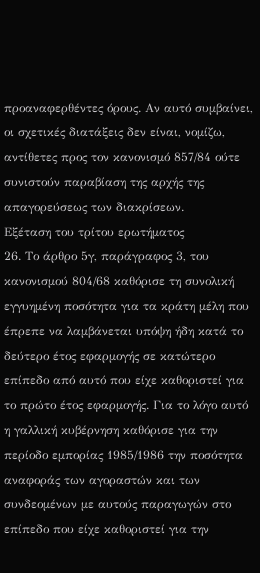προαναφερθέντες όρους. Αν αυτό συμβαίνει, οι σχετικές διατάξεις δεν είναι, νομίζω, αντίθετες προς τον κανονισμό 857/84 ούτε συνιστούν παραβίαση της αρχής της απαγορεύσεως των διακρίσεων.
Εξέταση του τρίτου ερωτήματος
26. Το άρθρο 5γ, παράγραφος 3, του κανονισμού 804/68 καθόρισε τη συνολική εγγυημένη ποσότητα για τα κράτη μέλη που έπρεπε να λαμβάνεται υπόψη ήδη κατά το δεύτερο έτος εφαρμογής σε κατώτερο επίπεδο από αυτό που είχε καθοριστεί για το πρώτο έτος εφαρμογής. Για το λόγο αυτό η γαλλική κυβέρνηση καθόρισε για την περίοδο εμπορίας 1985/1986 την ποσότητα αναφοράς των αγοραστών και των συνδεομένων με αυτούς παραγωγών στο επίπεδο που είχε καθοριστεί για την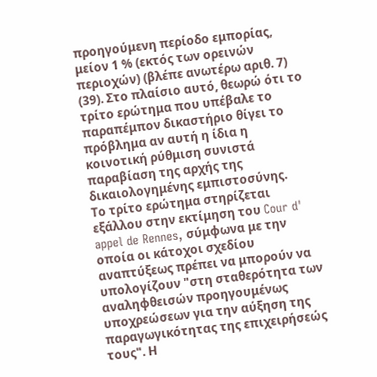προηγούμενη περίοδο εμπορίας, μείον 1 % (εκτός των ορεινών περιοχών) (βλέπε ανωτέρω αριθ. 7) (39). Στο πλαίσιο αυτό, θεωρώ ότι το τρίτο ερώτημα που υπέβαλε το παραπέμπον δικαστήριο θίγει το πρόβλημα αν αυτή η ίδια η κοινοτική ρύθμιση συνιστά παραβίαση της αρχής της δικαιολογημένης εμπιστοσύνης.
Το τρίτο ερώτημα στηρίζεται εξάλλου στην εκτίμηση του Cour d' appel de Rennes, σύμφωνα με την οποία οι κάτοχοι σχεδίου αναπτύξεως πρέπει να μπορούν να υπολογίζουν "στη σταθερότητα των αναληφθεισών προηγουμένως υποχρεώσεων για την αύξηση της παραγωγικότητας της επιχειρήσεώς τους". Η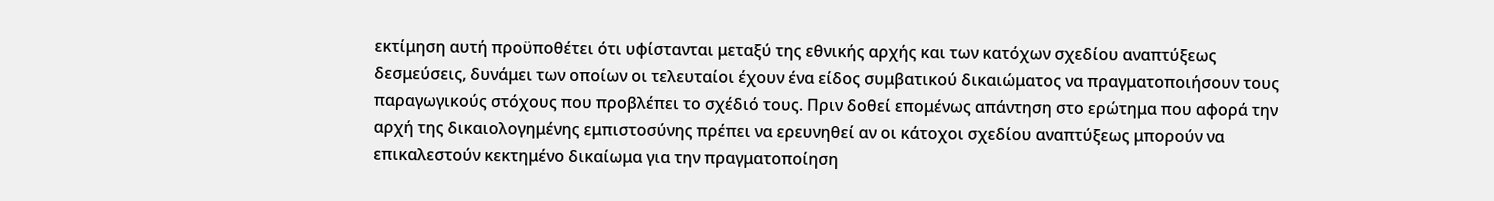εκτίμηση αυτή προϋποθέτει ότι υφίστανται μεταξύ της εθνικής αρχής και των κατόχων σχεδίου αναπτύξεως δεσμεύσεις, δυνάμει των οποίων οι τελευταίοι έχουν ένα είδος συμβατικού δικαιώματος να πραγματοποιήσουν τους παραγωγικούς στόχους που προβλέπει το σχέδιό τους. Πριν δοθεί επομένως απάντηση στο ερώτημα που αφορά την αρχή της δικαιολογημένης εμπιστοσύνης πρέπει να ερευνηθεί αν οι κάτοχοι σχεδίου αναπτύξεως μπορούν να επικαλεστούν κεκτημένο δικαίωμα για την πραγματοποίηση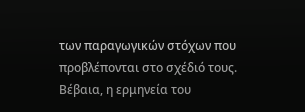των παραγωγικών στόχων που προβλέπονται στο σχέδιό τους. Βέβαια, η ερμηνεία του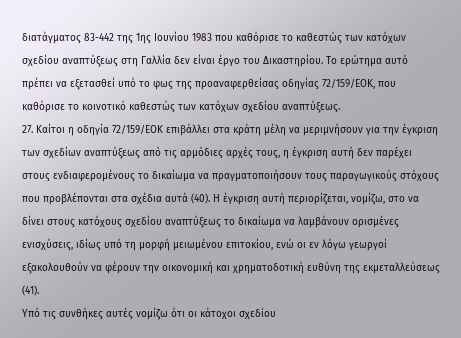διατάγματος 83-442 της 1ης Ιουνίου 1983 που καθόρισε το καθεστώς των κατόχων σχεδίου αναπτύξεως στη Γαλλία δεν είναι έργο του Δικαστηρίου. Το ερώτημα αυτό πρέπει να εξετασθεί υπό το φως της προαναφερθείσας οδηγίας 72/159/ΕΟΚ, που καθόρισε το κοινοτικό καθεστώς των κατόχων σχεδίου αναπτύξεως.
27. Καίτοι η οδηγία 72/159/ΕΟΚ επιβάλλει στα κράτη μέλη να μεριμνήσουν για την έγκριση των σχεδίων αναπτύξεως από τις αρμόδιες αρχές τους, η έγκριση αυτή δεν παρέχει στους ενδιαφερομένους το δικαίωμα να πραγματοποιήσουν τους παραγωγικούς στόχους που προβλέπονται στα σχέδια αυτά (40). Η έγκριση αυτή περιορίζεται, νομίζω, στο να δίνει στους κατόχους σχεδίου αναπτύξεως το δικαίωμα να λαμβάνουν ορισμένες ενισχύσεις, ιδίως υπό τη μορφή μειωμένου επιτοκίου, ενώ οι εν λόγω γεωργοί εξακολουθούν να φέρουν την οικονομική και χρηματοδοτική ευθύνη της εκμεταλλεύσεως (41).
Υπό τις συνθήκες αυτές νομίζω ότι οι κάτοχοι σχεδίου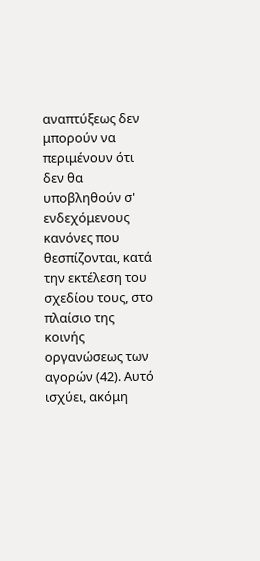αναπτύξεως δεν μπορούν να περιμένουν ότι δεν θα υποβληθούν σ' ενδεχόμενους κανόνες που θεσπίζονται, κατά την εκτέλεση του σχεδίου τους, στο πλαίσιο της κοινής οργανώσεως των αγορών (42). Αυτό ισχύει, ακόμη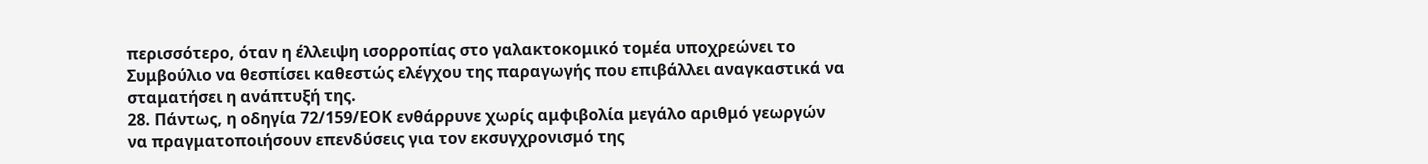περισσότερο, όταν η έλλειψη ισορροπίας στο γαλακτοκομικό τομέα υποχρεώνει το Συμβούλιο να θεσπίσει καθεστώς ελέγχου της παραγωγής που επιβάλλει αναγκαστικά να σταματήσει η ανάπτυξή της.
28. Πάντως, η οδηγία 72/159/ΕΟΚ ενθάρρυνε χωρίς αμφιβολία μεγάλο αριθμό γεωργών να πραγματοποιήσουν επενδύσεις για τον εκσυγχρονισμό της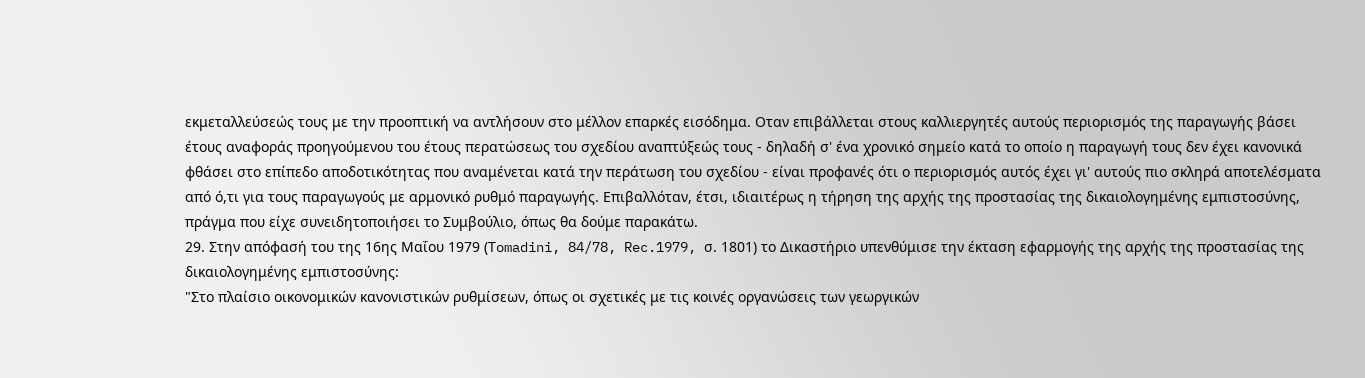εκμεταλλεύσεώς τους με την προοπτική να αντλήσουν στο μέλλον επαρκές εισόδημα. Οταν επιβάλλεται στους καλλιεργητές αυτούς περιορισμός της παραγωγής βάσει έτους αναφοράς προηγούμενου του έτους περατώσεως του σχεδίου αναπτύξεώς τους - δηλαδή σ' ένα χρονικό σημείο κατά το οποίο η παραγωγή τους δεν έχει κανονικά φθάσει στο επίπεδο αποδοτικότητας που αναμένεται κατά την περάτωση του σχεδίου - είναι προφανές ότι ο περιορισμός αυτός έχει γι' αυτούς πιο σκληρά αποτελέσματα από ό,τι για τους παραγωγούς με αρμονικό ρυθμό παραγωγής. Επιβαλλόταν, έτσι, ιδιαιτέρως η τήρηση της αρχής της προστασίας της δικαιολογημένης εμπιστοσύνης, πράγμα που είχε συνειδητοποιήσει το Συμβούλιο, όπως θα δούμε παρακάτω.
29. Στην απόφασή του της 16ης Μαΐου 1979 (Τomadini, 84/78, Rec.1979, σ. 1801) το Δικαστήριο υπενθύμισε την έκταση εφαρμογής της αρχής της προστασίας της δικαιολογημένης εμπιστοσύνης:
"Στο πλαίσιο οικονομικών κανονιστικών ρυθμίσεων, όπως οι σχετικές με τις κοινές οργανώσεις των γεωργικών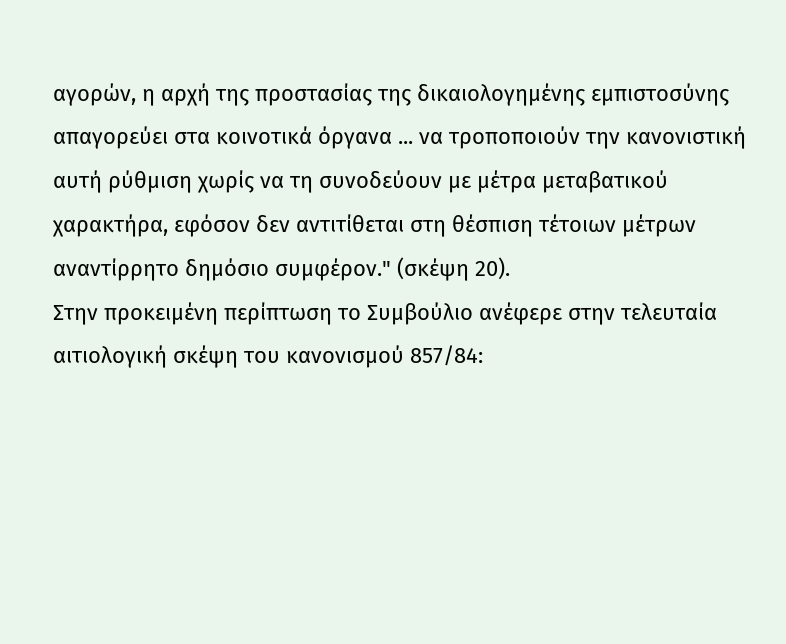αγορών, η αρχή της προστασίας της δικαιολογημένης εμπιστοσύνης απαγορεύει στα κοινοτικά όργανα ... να τροποποιούν την κανονιστική αυτή ρύθμιση χωρίς να τη συνοδεύουν με μέτρα μεταβατικού χαρακτήρα, εφόσον δεν αντιτίθεται στη θέσπιση τέτοιων μέτρων αναντίρρητο δημόσιο συμφέρον." (σκέψη 20).
Στην προκειμένη περίπτωση το Συμβούλιο ανέφερε στην τελευταία αιτιολογική σκέψη του κανονισμού 857/84: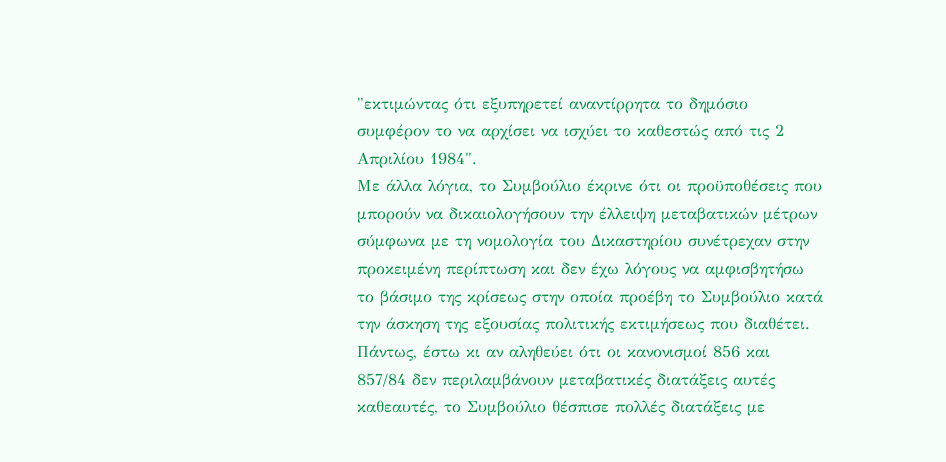"εκτιμώντας ότι εξυπηρετεί αναντίρρητα το δημόσιο συμφέρον το να αρχίσει να ισχύει το καθεστώς από τις 2 Απριλίου 1984".
Με άλλα λόγια, το Συμβούλιο έκρινε ότι οι προϋποθέσεις που μπορούν να δικαιολογήσουν την έλλειψη μεταβατικών μέτρων σύμφωνα με τη νομολογία του Δικαστηρίου συνέτρεχαν στην προκειμένη περίπτωση και δεν έχω λόγους να αμφισβητήσω το βάσιμο της κρίσεως στην οποία προέβη το Συμβούλιο κατά την άσκηση της εξουσίας πολιτικής εκτιμήσεως που διαθέτει.
Πάντως, έστω κι αν αληθεύει ότι οι κανονισμοί 856 και 857/84 δεν περιλαμβάνουν μεταβατικές διατάξεις αυτές καθεαυτές, το Συμβούλιο θέσπισε πολλές διατάξεις με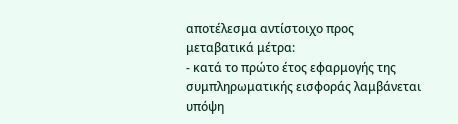αποτέλεσμα αντίστοιχο προς μεταβατικά μέτρα:
- κατά το πρώτο έτος εφαρμογής της συμπληρωματικής εισφοράς λαμβάνεται υπόψη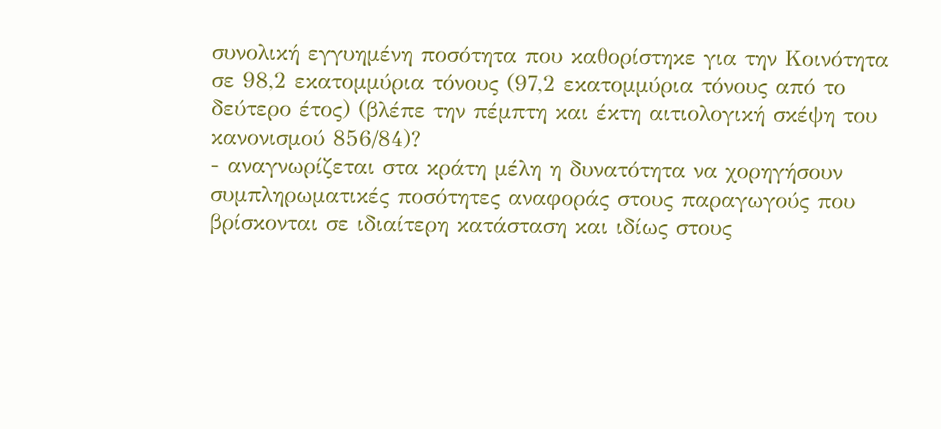συνολική εγγυημένη ποσότητα που καθορίστηκε για την Κοινότητα σε 98,2 εκατομμύρια τόνους (97,2 εκατομμύρια τόνους από το δεύτερο έτος) (βλέπε την πέμπτη και έκτη αιτιολογική σκέψη του κανονισμού 856/84)?
- αναγνωρίζεται στα κράτη μέλη η δυνατότητα να χορηγήσουν συμπληρωματικές ποσότητες αναφοράς στους παραγωγούς που βρίσκονται σε ιδιαίτερη κατάσταση και ιδίως στους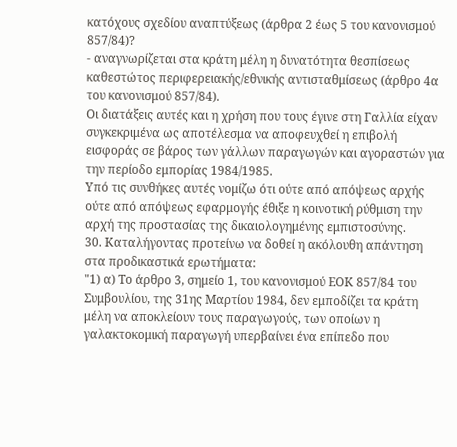κατόχους σχεδίου αναπτύξεως (άρθρα 2 έως 5 του κανονισμού 857/84)?
- αναγνωρίζεται στα κράτη μέλη η δυνατότητα θεσπίσεως καθεστώτος περιφερειακής/εθνικής αντισταθμίσεως (άρθρο 4α του κανονισμού 857/84).
Οι διατάξεις αυτές και η χρήση που τους έγινε στη Γαλλία είχαν συγκεκριμένα ως αποτέλεσμα να αποφευχθεί η επιβολή εισφοράς σε βάρος των γάλλων παραγωγών και αγοραστών για την περίοδο εμπορίας 1984/1985.
Υπό τις συνθήκες αυτές νομίζω ότι ούτε από απόψεως αρχής ούτε από απόψεως εφαρμογής έθιξε η κοινοτική ρύθμιση την αρχή της προστασίας της δικαιολογημένης εμπιστοσύνης.
30. Καταλήγοντας προτείνω να δοθεί η ακόλουθη απάντηση στα προδικαστικά ερωτήματα:
"1) α) Το άρθρο 3, σημείο 1, του κανονισμού ΕΟΚ 857/84 του Συμβουλίου, της 31ης Μαρτίου 1984, δεν εμποδίζει τα κράτη μέλη να αποκλείουν τους παραγωγούς, των οποίων η γαλακτοκομική παραγωγή υπερβαίνει ένα επίπεδο που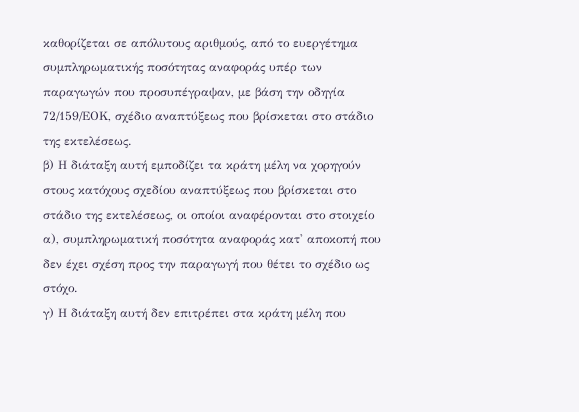καθορίζεται σε απόλυτους αριθμούς, από το ευεργέτημα συμπληρωματικής ποσότητας αναφοράς υπέρ των παραγωγών που προσυπέγραψαν, με βάση την οδηγία 72/159/ΕΟΚ, σχέδιο αναπτύξεως που βρίσκεται στο στάδιο της εκτελέσεως.
β) Η διάταξη αυτή εμποδίζει τα κράτη μέλη να χορηγούν στους κατόχους σχεδίου αναπτύξεως που βρίσκεται στο στάδιο της εκτελέσεως, οι οποίοι αναφέρονται στο στοιχείο α), συμπληρωματική ποσότητα αναφοράς κατ' αποκοπή που δεν έχει σχέση προς την παραγωγή που θέτει το σχέδιο ως στόχο.
γ) Η διάταξη αυτή δεν επιτρέπει στα κράτη μέλη που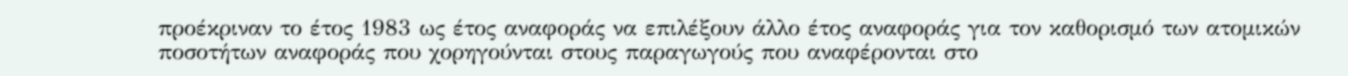προέκριναν το έτος 1983 ως έτος αναφοράς να επιλέξουν άλλο έτος αναφοράς για τον καθορισμό των ατομικών ποσοτήτων αναφοράς που χορηγούνται στους παραγωγούς που αναφέρονται στο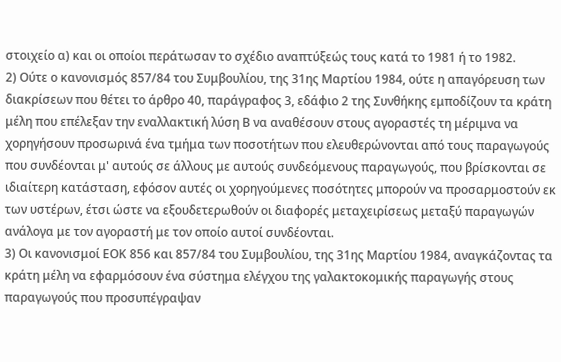στοιχείο α) και οι οποίοι περάτωσαν το σχέδιο αναπτύξεώς τους κατά το 1981 ή το 1982.
2) Ούτε ο κανονισμός 857/84 του Συμβουλίου, της 31ης Μαρτίου 1984, ούτε η απαγόρευση των διακρίσεων που θέτει το άρθρο 40, παράγραφος 3, εδάφιο 2 της Συνθήκης εμποδίζουν τα κράτη μέλη που επέλεξαν την εναλλακτική λύση Β να αναθέσουν στους αγοραστές τη μέριμνα να χορηγήσουν προσωρινά ένα τμήμα των ποσοτήτων που ελευθερώνονται από τους παραγωγούς που συνδέονται μ' αυτούς σε άλλους με αυτούς συνδεόμενους παραγωγούς, που βρίσκονται σε ιδιαίτερη κατάσταση, εφόσον αυτές οι χορηγούμενες ποσότητες μπορούν να προσαρμοστούν εκ των υστέρων, έτσι ώστε να εξουδετερωθούν οι διαφορές μεταχειρίσεως μεταξύ παραγωγών ανάλογα με τον αγοραστή με τον οποίο αυτοί συνδέονται.
3) Οι κανονισμοί ΕΟΚ 856 και 857/84 του Συμβουλίου, της 31ης Μαρτίου 1984, αναγκάζοντας τα κράτη μέλη να εφαρμόσουν ένα σύστημα ελέγχου της γαλακτοκομικής παραγωγής στους παραγωγούς που προσυπέγραψαν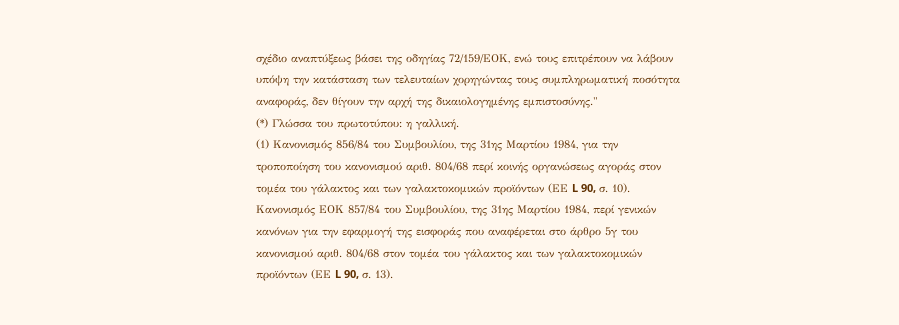σχέδιο αναπτύξεως βάσει της οδηγίας 72/159/ΕΟΚ, ενώ τους επιτρέπουν να λάβουν υπόψη την κατάσταση των τελευταίων χορηγώντας τους συμπληρωματική ποσότητα αναφοράς, δεν θίγουν την αρχή της δικαιολογημένης εμπιστοσύνης."
(*) Γλώσσα του πρωτοτύπου: η γαλλική.
(1) Κανονισμός 856/84 του Συμβουλίου, της 31ης Μαρτίου 1984, για την τροποποίηση του κανονισμού αριθ. 804/68 περί κοινής οργανώσεως αγοράς στον τομέα του γάλακτος και των γαλακτοκομικών προϊόντων (ΕΕ L 90, σ. 10).
Κανονισμός ΕΟΚ 857/84 του Συμβουλίου, της 31ης Μαρτίου 1984, περί γενικών κανόνων για την εφαρμογή της εισφοράς που αναφέρεται στο άρθρο 5γ του κανονισμού αριθ. 804/68 στον τομέα του γάλακτος και των γαλακτοκομικών προϊόντων (ΕΕ L 90, σ. 13).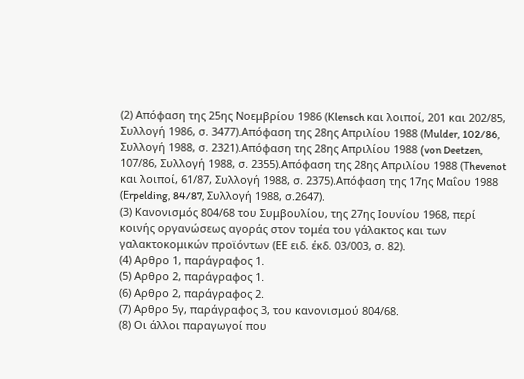(2) Απόφαση της 25ης Νοεμβρίου 1986 (Κlensch και λοιποί, 201 και 202/85, Συλλογή 1986, σ. 3477).Απόφαση της 28ης Απριλίου 1988 (Μulder, 102/86, Συλλογή 1988, σ. 2321).Απόφαση της 28ης Απριλίου 1988 (von Deetzen, 107/86, Συλλογή 1988, σ. 2355).Απόφαση της 28ης Απριλίου 1988 (Τhevenot και λοιποί, 61/87, Συλλογή 1988, σ. 2375).Απόφαση της 17ης Μαΐου 1988 (Εrpelding, 84/87, Συλλογή 1988, σ.2647).
(3) Κανονισμός 804/68 του Συμβουλίου, της 27ης Ιουνίου 1968, περί κοινής οργανώσεως αγοράς στον τομέα του γάλακτος και των γαλακτοκομικών προϊόντων (ΕΕ ειδ. έκδ. 03/003, σ. 82).
(4) Αρθρο 1, παράγραφος 1.
(5) Αρθρο 2, παράγραφος 1.
(6) Αρθρο 2, παράγραφος 2.
(7) Αρθρο 5γ, παράγραφος 3, του κανονισμού 804/68.
(8) Οι άλλοι παραγωγοί που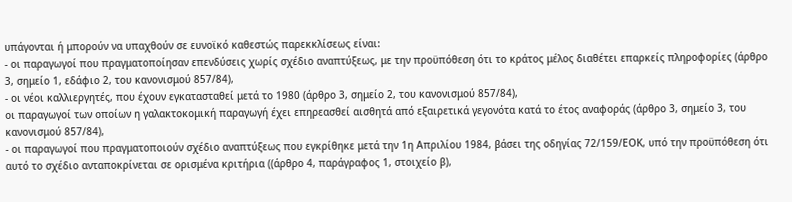υπάγονται ή μπορούν να υπαχθούν σε ευνοϊκό καθεστώς παρεκκλίσεως είναι:
- οι παραγωγοί που πραγματοποίησαν επενδύσεις χωρίς σχέδιο αναπτύξεως, με την προϋπόθεση ότι το κράτος μέλος διαθέτει επαρκείς πληροφορίες (άρθρο 3, σημείο 1, εδάφιο 2, του κανονισμού 857/84),
- οι νέοι καλλιεργητές, που έχουν εγκατασταθεί μετά το 1980 (άρθρο 3, σημείο 2, του κανονισμού 857/84),
οι παραγωγοί των οποίων η γαλακτοκομική παραγωγή έχει επηρεασθεί αισθητά από εξαιρετικά γεγονότα κατά το έτος αναφοράς (άρθρο 3, σημείο 3, του κανονισμού 857/84),
- οι παραγωγοί που πραγματοποιούν σχέδιο αναπτύξεως που εγκρίθηκε μετά την 1η Απριλίου 1984, βάσει της οδηγίας 72/159/ΕΟΚ, υπό την προϋπόθεση ότι αυτό το σχέδιο ανταποκρίνεται σε ορισμένα κριτήρια ((άρθρο 4, παράγραφος 1, στοιχείο β),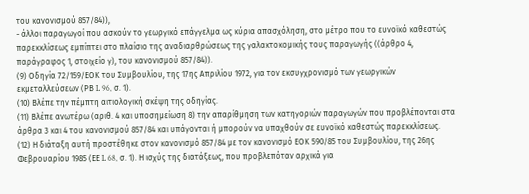του κανονισμού 857/84)),
- άλλοι παραγωγοί που ασκούν το γεωργικό επάγγελμα ως κύρια απασχόληση, στο μέτρο που το ευνοϊκό καθεστώς παρεκκλίσεως εμπίπτει στο πλαίσιο της αναδιαρθρώσεως της γαλακτοκομικής τους παραγωγής ((άρθρο 4, παράγραφος 1, στοιχείο γ), του κανονισμού 857/84)).
(9) Οδηγία 72/159/ΕΟΚ του Συμβουλίου, της 17ης Απριλίου 1972, για τον εκσυγχρονισμό των γεωργικών εκμεταλλεύσεων (ΡΒ L 96, σ. 1).
(10) Βλέπε την πέμπτη αιτιολογική σκέψη της οδηγίας.
(11) Βλέπε ανωτέρω (αριθ. 4 και υποσημείωση 8) την απαρίθμηση των κατηγοριών παραγωγών που προβλέπονται στα άρθρα 3 και 4 του κανονισμού 857/84 και υπάγονται ή μπορούν να υπαχθούν σε ευνοϊκό καθεστώς παρεκκλίσεως.
(12) Η διάταξη αυτή προστέθηκε στον κανονισμό 857/84 με τον κανονισμό ΕΟΚ 590/85 του Συμβουλίου, της 26ης Φεβρουαρίου 1985 (ΕΕ L 68, σ. 1). Η ισχύς της διατάξεως, που προβλεπόταν αρχικά για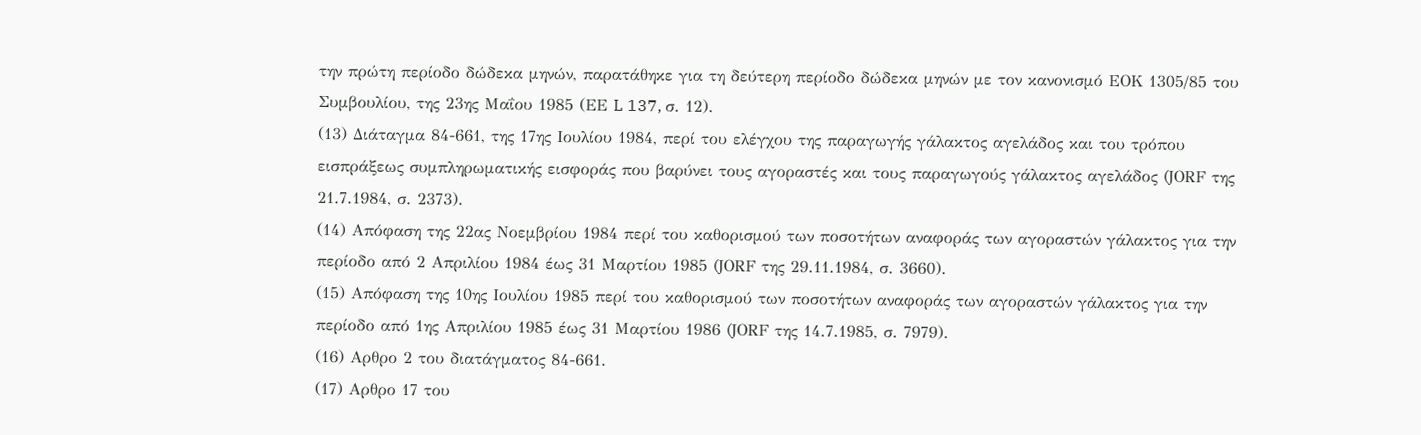την πρώτη περίοδο δώδεκα μηνών, παρατάθηκε για τη δεύτερη περίοδο δώδεκα μηνών με τον κανονισμό ΕΟΚ 1305/85 του Συμβουλίου, της 23ης Μαΐου 1985 (ΕΕ L 137, σ. 12).
(13) Διάταγμα 84-661, της 17ης Ιουλίου 1984, περί του ελέγχου της παραγωγής γάλακτος αγελάδος και του τρόπου εισπράξεως συμπληρωματικής εισφοράς που βαρύνει τους αγοραστές και τους παραγωγούς γάλακτος αγελάδος (JΟRF της 21.7.1984, σ. 2373).
(14) Απόφαση της 22ας Νοεμβρίου 1984 περί του καθορισμού των ποσοτήτων αναφοράς των αγοραστών γάλακτος για την περίοδο από 2 Απριλίου 1984 έως 31 Μαρτίου 1985 (JΟRF της 29.11.1984, σ. 3660).
(15) Απόφαση της 10ης Ιουλίου 1985 περί του καθορισμού των ποσοτήτων αναφοράς των αγοραστών γάλακτος για την περίοδο από 1ης Απριλίου 1985 έως 31 Μαρτίου 1986 (JΟRF της 14.7.1985, σ. 7979).
(16) Αρθρο 2 του διατάγματος 84-661.
(17) Αρθρο 17 του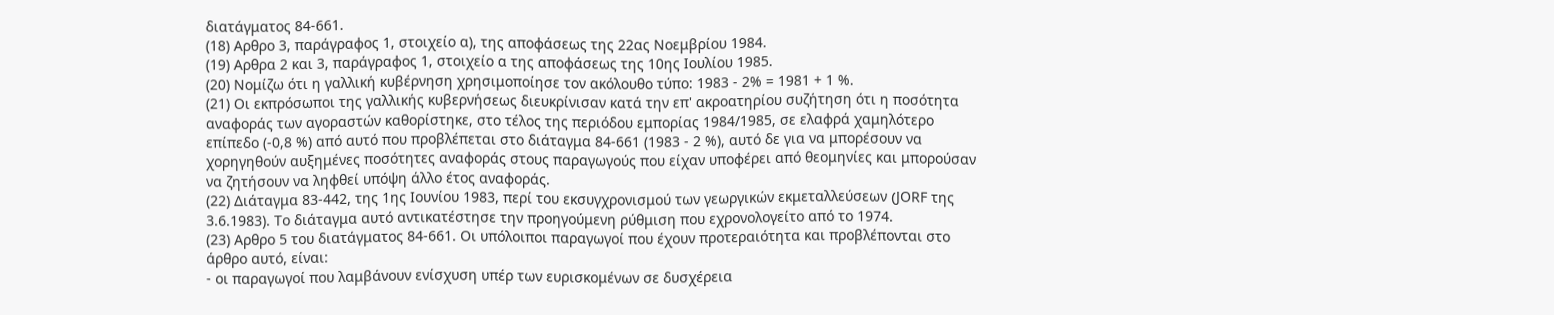διατάγματος 84-661.
(18) Αρθρο 3, παράγραφος 1, στοιχείο α), της αποφάσεως της 22ας Νοεμβρίου 1984.
(19) Αρθρα 2 και 3, παράγραφος 1, στοιχείο α της αποφάσεως της 10ης Ιουλίου 1985.
(20) Νομίζω ότι η γαλλική κυβέρνηση χρησιμοποίησε τον ακόλουθο τύπο: 1983 - 2% = 1981 + 1 %.
(21) Οι εκπρόσωποι της γαλλικής κυβερνήσεως διευκρίνισαν κατά την επ' ακροατηρίου συζήτηση ότι η ποσότητα αναφοράς των αγοραστών καθορίστηκε, στο τέλος της περιόδου εμπορίας 1984/1985, σε ελαφρά χαμηλότερο επίπεδο (-0,8 %) από αυτό που προβλέπεται στο διάταγμα 84-661 (1983 - 2 %), αυτό δε για να μπορέσουν να χορηγηθούν αυξημένες ποσότητες αναφοράς στους παραγωγούς που είχαν υποφέρει από θεομηνίες και μπορούσαν να ζητήσουν να ληφθεί υπόψη άλλο έτος αναφοράς.
(22) Διάταγμα 83-442, της 1ης Ιουνίου 1983, περί του εκσυγχρονισμού των γεωργικών εκμεταλλεύσεων (JΟRF της 3.6.1983). Το διάταγμα αυτό αντικατέστησε την προηγούμενη ρύθμιση που εχρονολογείτο από το 1974.
(23) Αρθρο 5 του διατάγματος 84-661. Οι υπόλοιποι παραγωγοί που έχουν προτεραιότητα και προβλέπονται στο άρθρο αυτό, είναι:
- οι παραγωγοί που λαμβάνουν ενίσχυση υπέρ των ευρισκομένων σε δυσχέρεια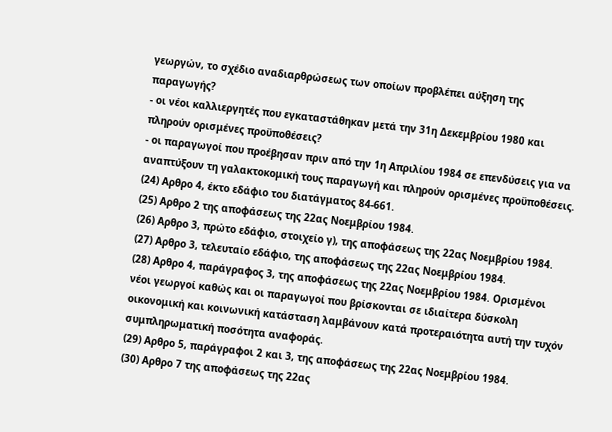γεωργών, το σχέδιο αναδιαρθρώσεως των οποίων προβλέπει αύξηση της παραγωγής?
- οι νέοι καλλιεργητές που εγκαταστάθηκαν μετά την 31η Δεκεμβρίου 1980 και πληρούν ορισμένες προϋποθέσεις?
- οι παραγωγοί που προέβησαν πριν από την 1η Απριλίου 1984 σε επενδύσεις για να αναπτύξουν τη γαλακτοκομική τους παραγωγή και πληρούν ορισμένες προϋποθέσεις.
(24) Αρθρο 4, έκτο εδάφιο του διατάγματος 84-661.
(25) Αρθρο 2 της αποφάσεως της 22ας Νοεμβρίου 1984.
(26) Αρθρο 3, πρώτο εδάφιο, στοιχείο γ), της αποφάσεως της 22ας Νοεμβρίου 1984.
(27) Αρθρο 3, τελευταίο εδάφιο, της αποφάσεως της 22ας Νοεμβρίου 1984.
(28) Αρθρο 4, παράγραφος 3, της αποφάσεως της 22ας Νοεμβρίου 1984. Ορισμένοι νέοι γεωργοί καθώς και οι παραγωγοί που βρίσκονται σε ιδιαίτερα δύσκολη οικονομική και κοινωνική κατάσταση λαμβάνουν κατά προτεραιότητα αυτή την τυχόν συμπληρωματική ποσότητα αναφοράς.
(29) Αρθρο 5, παράγραφοι 2 και 3, της αποφάσεως της 22ας Νοεμβρίου 1984.
(30) Αρθρο 7 της αποφάσεως της 22ας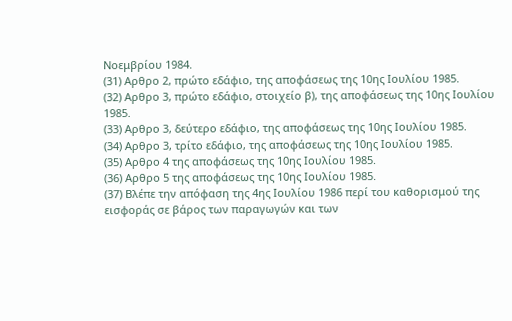Νοεμβρίου 1984.
(31) Αρθρο 2, πρώτο εδάφιο, της αποφάσεως της 10ης Ιουλίου 1985.
(32) Αρθρο 3, πρώτο εδάφιο, στοιχείο β), της αποφάσεως της 10ης Ιουλίου 1985.
(33) Αρθρο 3, δεύτερο εδάφιο, της αποφάσεως της 10ης Ιουλίου 1985.
(34) Αρθρο 3, τρίτο εδάφιο, της αποφάσεως της 10ης Ιουλίου 1985.
(35) Αρθρο 4 της αποφάσεως της 10ης Ιουλίου 1985.
(36) Αρθρο 5 της αποφάσεως της 10ης Ιουλίου 1985.
(37) Βλέπε την απόφαση της 4ης Ιουλίου 1986 περί του καθορισμού της εισφοράς σε βάρος των παραγωγών και των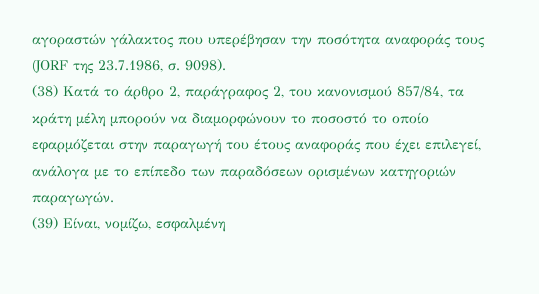αγοραστών γάλακτος που υπερέβησαν την ποσότητα αναφοράς τους (JΟRF της 23.7.1986, σ. 9098).
(38) Κατά το άρθρο 2, παράγραφος 2, του κανονισμού 857/84, τα κράτη μέλη μπορούν να διαμορφώνουν το ποσοστό το οποίο εφαρμόζεται στην παραγωγή του έτους αναφοράς που έχει επιλεγεί, ανάλογα με το επίπεδο των παραδόσεων ορισμένων κατηγοριών παραγωγών.
(39) Είναι, νομίζω, εσφαλμένη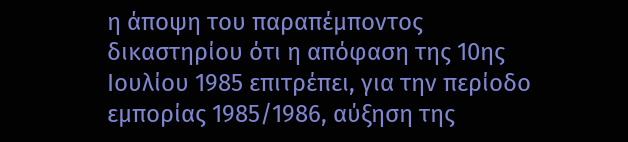η άποψη του παραπέμποντος δικαστηρίου ότι η απόφαση της 10ης Ιουλίου 1985 επιτρέπει, για την περίοδο εμπορίας 1985/1986, αύξηση της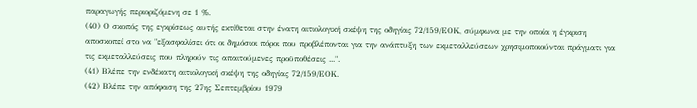παραγωγής περιοριζόμενη σε 1 %.
(40) Ο σκοπός της εγκρίσεως αυτής εκτίθεται στην ένατη αιτιολογική σκέψη της οδηγίας 72/159/ΕΟΚ, σύμφωνα με την οποία η έγκριση αποσκοπεί στο να "εξασφαλίσει ότι οι δημόσιοι πόροι που προβλέπονται για την ανάπτυξη των εκμεταλλεύσεων χρησιμοποιούνται πράγματι για τις εκμεταλλεύσεις που πληρούν τις απαιτούμενες προϋποθέσεις ...".
(41) Βλέπε την ενδέκατη αιτιολογική σκέψη της οδηγίας 72/159/ΕΟΚ.
(42) Βλέπε την απόφαση της 27ης Σεπτεμβρίου 1979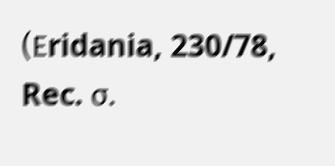(Εridania, 230/78, Rec. σ.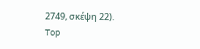2749, σκέψη 22).
Top